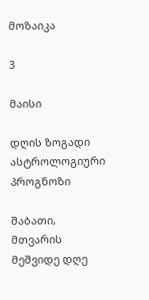მოზაიკა

3

მაისი

დღის ზოგადი ასტროლოგიური პროგნოზი

შაბათი, მთვარის მეშვიდე დღე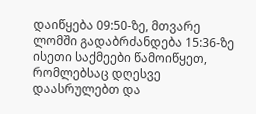დაიწყება 09:50-ზე, მთვარე ლომში გადაბრძანდება 15:36-ზე ისეთი საქმეები წამოიწყეთ, რომლებსაც დღესვე დაასრულებთ და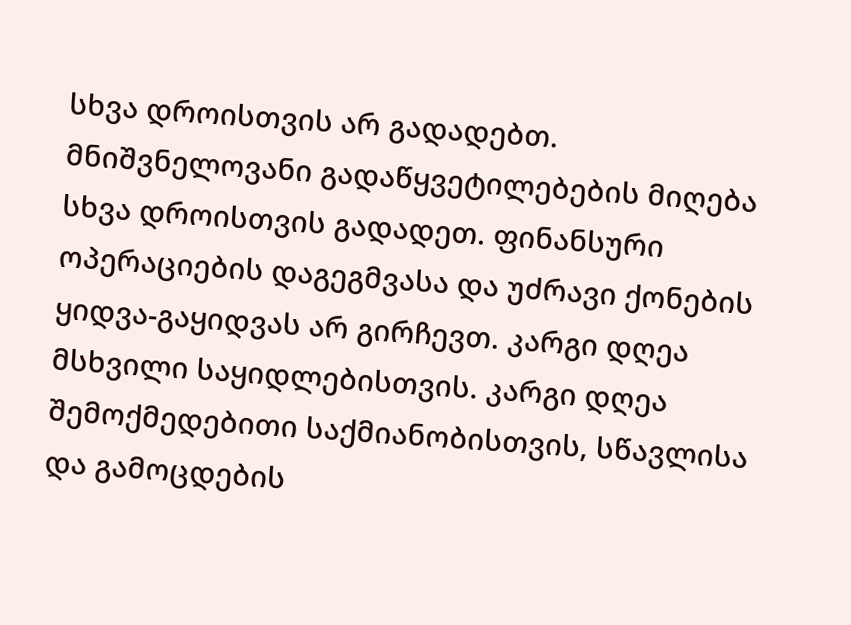სხვა დროისთვის არ გადადებთ. მნიშვნელოვანი გადაწყვეტილებების მიღება სხვა დროისთვის გადადეთ. ფინანსური ოპერაციების დაგეგმვასა და უძრავი ქონების ყიდვა-გაყიდვას არ გირჩევთ. კარგი დღეა მსხვილი საყიდლებისთვის. კარგი დღეა შემოქმედებითი საქმიანობისთვის, სწავლისა და გამოცდების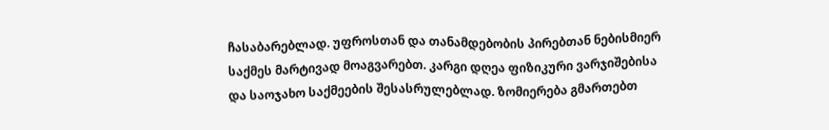ჩასაბარებლად. უფროსთან და თანამდებობის პირებთან ნებისმიერ საქმეს მარტივად მოაგვარებთ. კარგი დღეა ფიზიკური ვარჯიშებისა და საოჯახო საქმეების შესასრულებლად. ზომიერება გმართებთ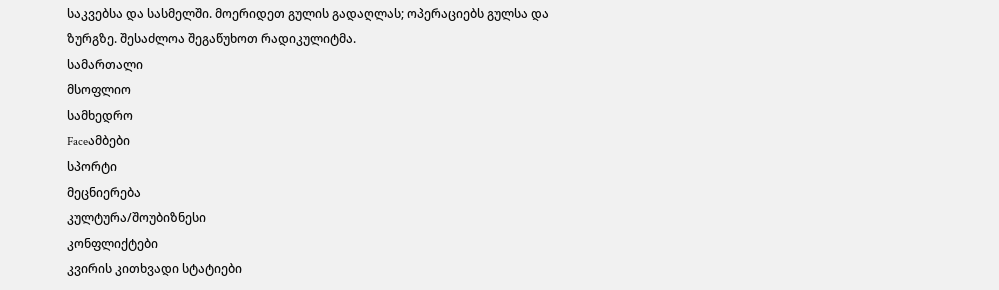საკვებსა და სასმელში. მოერიდეთ გულის გადაღლას; ოპერაციებს გულსა და ზურგზე. შესაძლოა შეგაწუხოთ რადიკულიტმა.
სამართალი
მსოფლიო
სამხედრო
Faceამბები
სპორტი
მეცნიერება
კულტურა/შოუბიზნესი
კონფლიქტები
კვირის კითხვადი სტატიები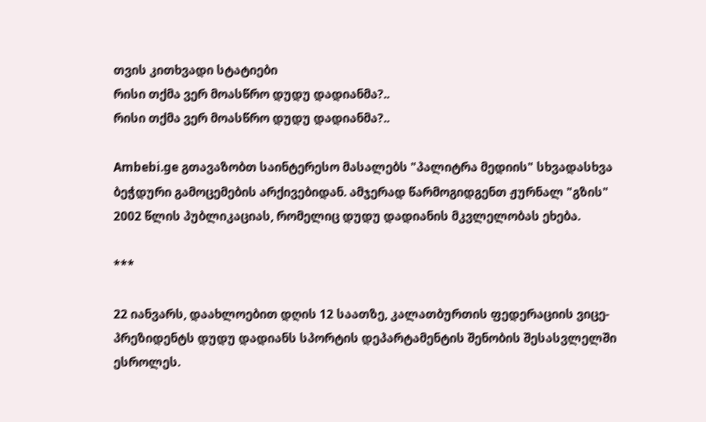თვის კითხვადი სტატიები
რისი თქმა ვერ მოასწრო დუდუ დადიანმა?..
რისი თქმა ვერ მოასწრო დუდუ დადიანმა?..

Ambebi.ge გთავაზობთ საინტერესო მასალებს "პალიტრა მედიის" სხვადასხვა ბეჭდური გამოცემების არქივებიდან. ამჯერად წარმოგიდგენთ ჟურნალ "გზის" 2002 წლის პუბლიკაციას, რომელიც დუდუ დადიანის მკვლელობას ეხება.

***

22 იანვარს, დაახლოებით დღის 12 საათზე, კალათბურთის ფედერაციის ვიცე-პრეზიდენტს დუდუ დადიანს სპორტის დეპარტამენტის შენობის შესასვლელში ესროლეს.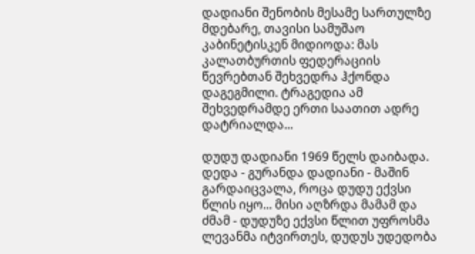დადიანი შენობის მესამე სართულზე მდებარე, თავისი სამუშაო კაბინეტისკენ მიდიოდა: მას კალათბურთის ფედერაციის წევრებთან შეხვედრა ჰქონდა დაგეგმილი. ტრაგედია ამ შეხვედრამდე ერთი საათით ადრე დატრიალდა...

დუდუ დადიანი 1969 წელს დაიბადა. დედა - გურანდა დადიანი - მაშინ გარდაიცვალა, როცა დუდუ ექვსი წლის იყო... მისი აღზრდა მამამ და ძმამ - დუდუზე ექვსი წლით უფროსმა ლევანმა იტვირთეს, დუდუს უდედობა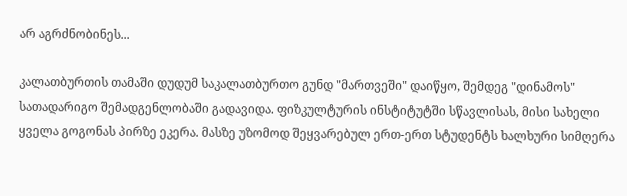არ აგრძნობინეს...

კალათბურთის თამაში დუდუმ საკალათბურთო გუნდ "მართვეში" დაიწყო, შემდეგ "დინამოს" სათადარიგო შემადგენლობაში გადავიდა. ფიზკულტურის ინსტიტუტში სწავლისას, მისი სახელი ყველა გოგონას პირზე ეკერა. მასზე უზომოდ შეყვარებულ ერთ-ერთ სტუდენტს ხალხური სიმღერა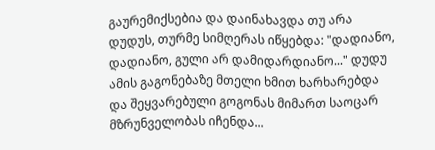გაურემიქსებია და დაინახავდა თუ არა დუდუს, თურმე სიმღერას იწყებდა: "დადიანო, დადიანო, გული არ დამიდარდიანო..." დუდუ ამის გაგონებაზე მთელი ხმით ხარხარებდა და შეყვარებული გოგონას მიმართ საოცარ მზრუნველობას იჩენდა...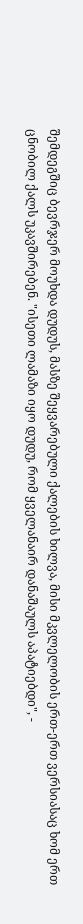შემდეგშიც ბევრჯერ მოუხდა დუდუს, მასზე შეყვარებული ქალების ხილვა, მისი მკვლელობის ერთ-ერთ ვერსიასაც ხომ ერთ ცნობილ ქალს უკავშირებენ. "ისეთი ლამაზი იყო დუდუ, რომ ყველანაირ დანაშაულს აპატიებდი", -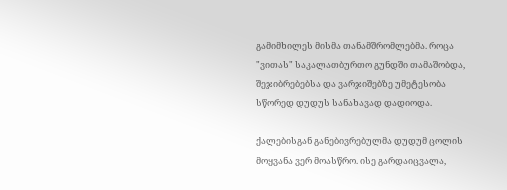გამიმხილეს მისმა თანამშრომლებმა. როცა "ვითას" საკალათბურთო გუნდში თამაშობდა, შეჯიბრებებსა და ვარჯიშებზე უმეტესობა სწორედ დუდუს სანახავად დადიოდა.

ქალებისგან განებივრებულმა დუდუმ ცოლის მოყვანა ვერ მოასწრო. ისე გარდაიცვალა,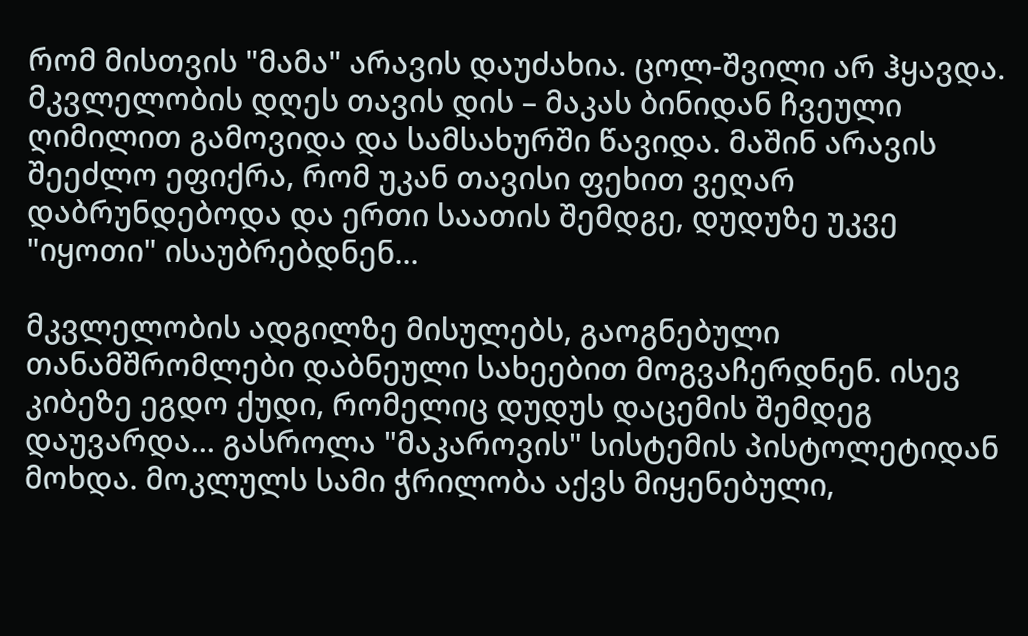რომ მისთვის "მამა" არავის დაუძახია. ცოლ-შვილი არ ჰყავდა. მკვლელობის დღეს თავის დის – მაკას ბინიდან ჩვეული ღიმილით გამოვიდა და სამსახურში წავიდა. მაშინ არავის შეეძლო ეფიქრა, რომ უკან თავისი ფეხით ვეღარ დაბრუნდებოდა და ერთი საათის შემდგე, დუდუზე უკვე "იყოთი" ისაუბრებდნენ...

მკვლელობის ადგილზე მისულებს, გაოგნებული თანამშრომლები დაბნეული სახეებით მოგვაჩერდნენ. ისევ კიბეზე ეგდო ქუდი, რომელიც დუდუს დაცემის შემდეგ დაუვარდა... გასროლა "მაკაროვის" სისტემის პისტოლეტიდან მოხდა. მოკლულს სამი ჭრილობა აქვს მიყენებული,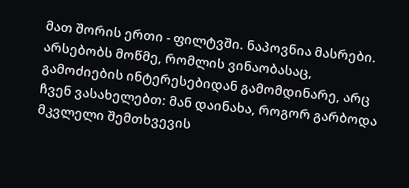მათ შორის ერთი - ფილტვში. ნაპოვნია მასრები. არსებობს მოწმე, რომლის ვინაობასაც, გამოძიების ინტერესებიდან გამომდინარე, არც ჩვენ ვასახელებთ: მან დაინახა, როგორ გარბოდა მკვლელი შემთხვევის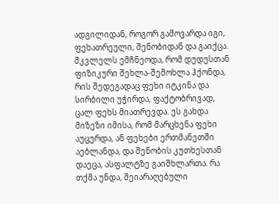ადგილიდან, როგორ გამოვარდა იგი, ფეხათრეული, შენობიდან და გაიქცა. მკვლელს ემჩნეოდა, რომ დუდუსთან ფიზიკური შეხლა-შემოხლა ჰქონდა, რის შედეგადაც ფეხი იტკინა და სირბილი უჭირდა, ფაქტობრივად, ცალ ფეხს მიათრევდა. ეს გახდა მიზეზი იმისა, რომ მარცხენა ფეხი აუცურდა, ან ფეხები ერთმანეთში აებლანდა, და შენობის კუთხესთან დაეცა, ასფალტზე გაიშხლართა. რა თქმა უნდა, შეიარაღებული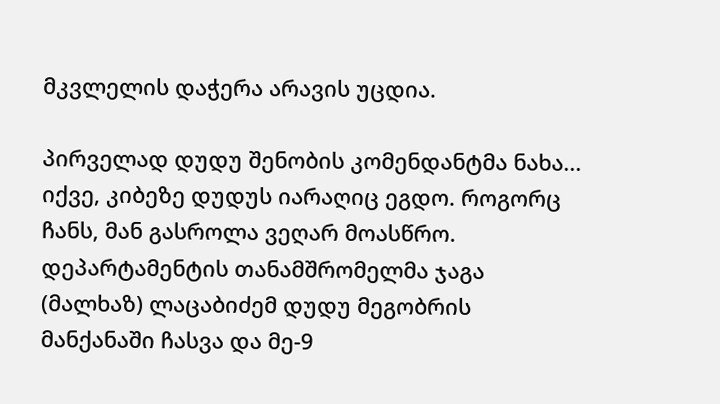მკვლელის დაჭერა არავის უცდია.

პირველად დუდუ შენობის კომენდანტმა ნახა... იქვე, კიბეზე დუდუს იარაღიც ეგდო. როგორც ჩანს, მან გასროლა ვეღარ მოასწრო. დეპარტამენტის თანამშრომელმა ჯაგა (მალხაზ) ლაცაბიძემ დუდუ მეგობრის მანქანაში ჩასვა და მე-9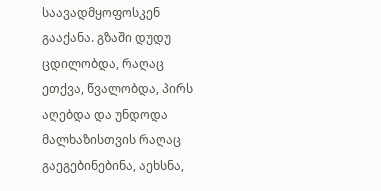საავადმყოფოსკენ გააქანა. გზაში დუდუ ცდილობდა, რაღაც ეთქვა, წვალობდა, პირს აღებდა და უნდოდა მალხაზისთვის რაღაც გაეგებინებინა, აეხსნა,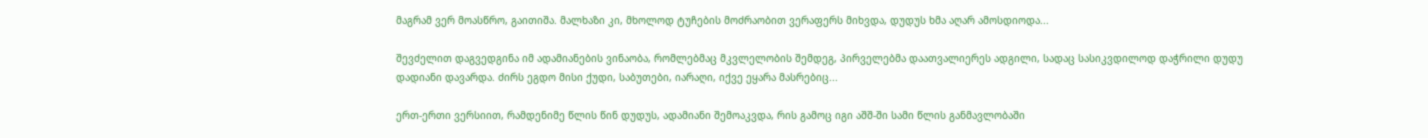მაგრამ ვერ მოასწრო, გაითიშა. მალხაზი კი, მხოლოდ ტუჩების მოძრაობით ვერაფერს მიხვდა, დუდუს ხმა აღარ ამოსდიოდა...

შევძელით დაგვედგინა იმ ადამიანების ვინაობა, რომლებმაც მკვლელობის შემდეგ, პირველებმა დაათვალიერეს ადგილი, სადაც სასიკვდილოდ დაჭრილი დუდუ დადიანი დავარდა. ძირს ეგდო მისი ქუდი, საბუთები, იარაღი, იქვე ეყარა მასრებიც...

ერთ-ერთი ვერსიით, რამდენიმე წლის წინ დუდუს, ადამიანი შემოაკვდა, რის გამოც იგი აშშ-ში სამი წლის განმავლობაში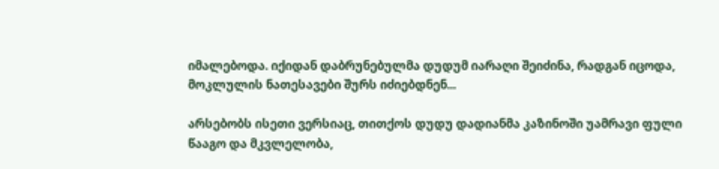იმალებოდა. იქიდან დაბრუნებულმა დუდუმ იარაღი შეიძინა, რადგან იცოდა, მოკლულის ნათესავები შურს იძიებდნენ...

არსებობს ისეთი ვერსიაც, თითქოს დუდუ დადიანმა კაზინოში უამრავი ფული წააგო და მკვლელობა,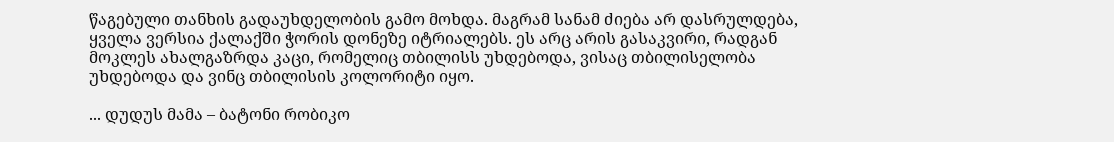წაგებული თანხის გადაუხდელობის გამო მოხდა. მაგრამ სანამ ძიება არ დასრულდება, ყველა ვერსია ქალაქში ჭორის დონეზე იტრიალებს. ეს არც არის გასაკვირი, რადგან მოკლეს ახალგაზრდა კაცი, რომელიც თბილისს უხდებოდა, ვისაც თბილისელობა უხდებოდა და ვინც თბილისის კოლორიტი იყო.

... დუდუს მამა – ბატონი რობიკო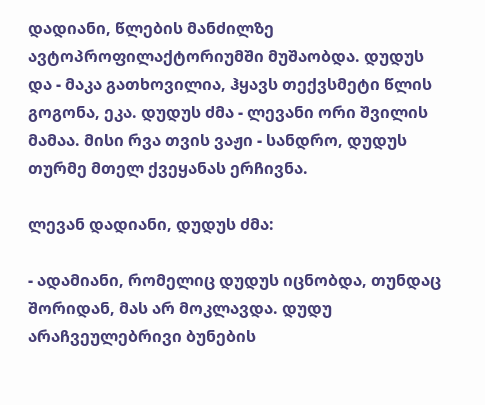დადიანი, წლების მანძილზე ავტოპროფილაქტორიუმში მუშაობდა. დუდუს და - მაკა გათხოვილია, ჰყავს თექვსმეტი წლის გოგონა, ეკა. დუდუს ძმა - ლევანი ორი შვილის მამაა. მისი რვა თვის ვაჟი - სანდრო, დუდუს თურმე მთელ ქვეყანას ერჩივნა.

ლევან დადიანი, დუდუს ძმა:

- ადამიანი, რომელიც დუდუს იცნობდა, თუნდაც შორიდან, მას არ მოკლავდა. დუდუ არაჩვეულებრივი ბუნების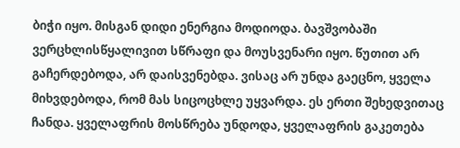ბიჭი იყო. მისგან დიდი ენერგია მოდიოდა. ბავშვობაში ვერცხლისწყალივით სწრაფი და მოუსვენარი იყო. წუთით არ გაჩერდებოდა, არ დაისვენებდა. ვისაც არ უნდა გაეცნო, ყველა მიხვდებოდა, რომ მას სიცოცხლე უყვარდა. ეს ერთი შეხედვითაც ჩანდა. ყველაფრის მოსწრება უნდოდა, ყველაფრის გაკეთება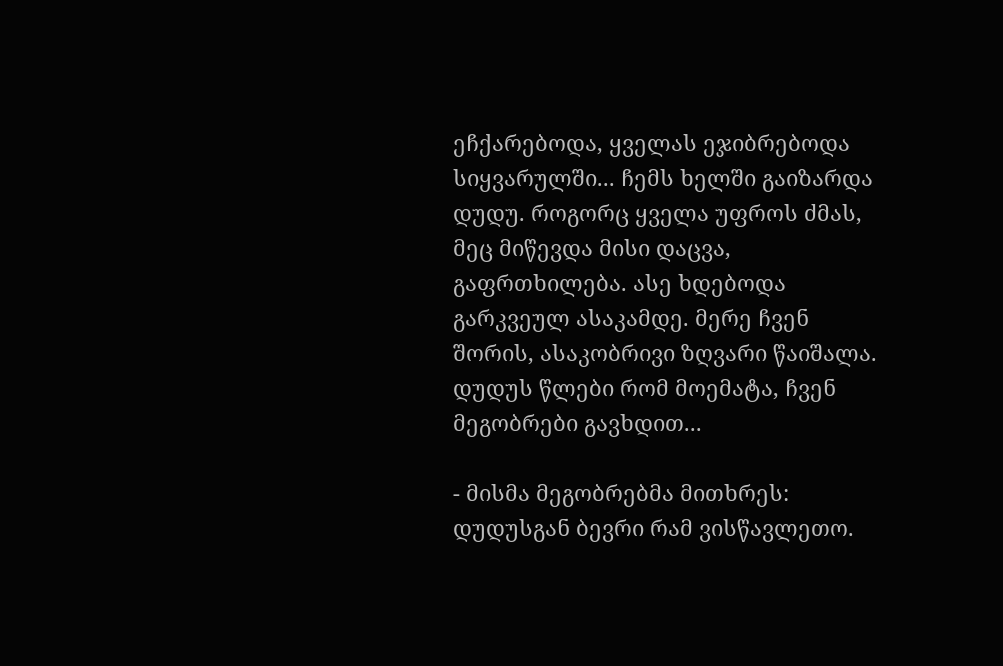ეჩქარებოდა, ყველას ეჯიბრებოდა სიყვარულში... ჩემს ხელში გაიზარდა დუდუ. როგორც ყველა უფროს ძმას, მეც მიწევდა მისი დაცვა, გაფრთხილება. ასე ხდებოდა გარკვეულ ასაკამდე. მერე ჩვენ შორის, ასაკობრივი ზღვარი წაიშალა. დუდუს წლები რომ მოემატა, ჩვენ მეგობრები გავხდით...

- მისმა მეგობრებმა მითხრეს: დუდუსგან ბევრი რამ ვისწავლეთო.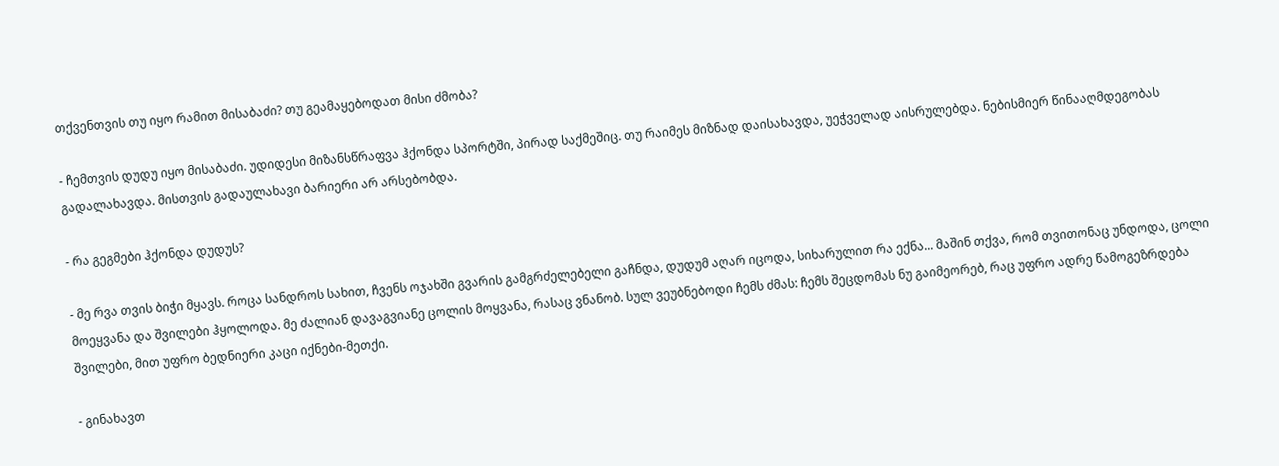თქვენთვის თუ იყო რამით მისაბაძი? თუ გეამაყებოდათ მისი ძმობა?

- ჩემთვის დუდუ იყო მისაბაძი. უდიდესი მიზანსწრაფვა ჰქონდა სპორტში, პირად საქმეშიც. თუ რაიმეს მიზნად დაისახავდა, უეჭველად აისრულებდა. ნებისმიერ წინააღმდეგობას გადალახავდა. მისთვის გადაულახავი ბარიერი არ არსებობდა.

- რა გეგმები ჰქონდა დუდუს?

- მე რვა თვის ბიჭი მყავს. როცა სანდროს სახით, ჩვენს ოჯახში გვარის გამგრძელებელი გაჩნდა, დუდუმ აღარ იცოდა, სიხარულით რა ექნა... მაშინ თქვა, რომ თვითონაც უნდოდა, ცოლი მოეყვანა და შვილები ჰყოლოდა. მე ძალიან დავაგვიანე ცოლის მოყვანა, რასაც ვნანობ. სულ ვეუბნებოდი ჩემს ძმას: ჩემს შეცდომას ნუ გაიმეორებ, რაც უფრო ადრე წამოგეზრდება შვილები, მით უფრო ბედნიერი კაცი იქნები-მეთქი.

- გინახავთ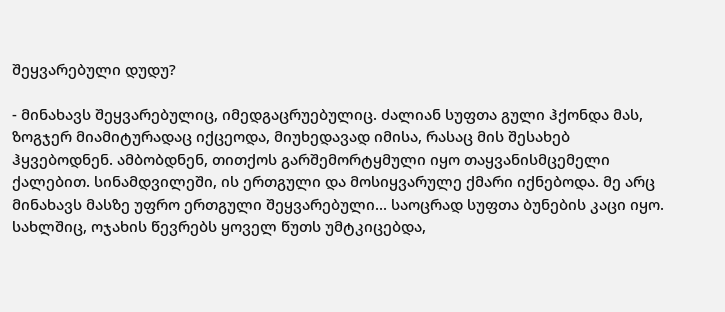შეყვარებული დუდუ?

- მინახავს შეყვარებულიც, იმედგაცრუებულიც. ძალიან სუფთა გული ჰქონდა მას, ზოგჯერ მიამიტურადაც იქცეოდა, მიუხედავად იმისა, რასაც მის შესახებ ჰყვებოდნენ. ამბობდნენ, თითქოს გარშემორტყმული იყო თაყვანისმცემელი ქალებით. სინამდვილეში, ის ერთგული და მოსიყვარულე ქმარი იქნებოდა. მე არც მინახავს მასზე უფრო ერთგული შეყვარებული... საოცრად სუფთა ბუნების კაცი იყო. სახლშიც, ოჯახის წევრებს ყოველ წუთს უმტკიცებდა,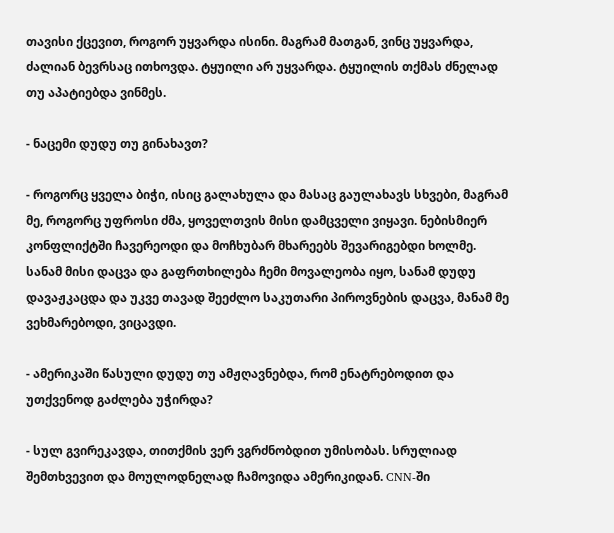თავისი ქცევით, როგორ უყვარდა ისინი. მაგრამ მათგან, ვინც უყვარდა, ძალიან ბევრსაც ითხოვდა. ტყუილი არ უყვარდა. ტყუილის თქმას ძნელად თუ აპატიებდა ვინმეს.

- ნაცემი დუდუ თუ გინახავთ?

- როგორც ყველა ბიჭი, ისიც გალახულა და მასაც გაულახავს სხვები, მაგრამ მე, როგორც უფროსი ძმა, ყოველთვის მისი დამცველი ვიყავი. ნებისმიერ კონფლიქტში ჩავერეოდი და მოჩხუბარ მხარეებს შევარიგებდი ხოლმე. სანამ მისი დაცვა და გაფრთხილება ჩემი მოვალეობა იყო, სანამ დუდუ დავაჟკაცდა და უკვე თავად შეეძლო საკუთარი პიროვნების დაცვა, მანამ მე ვეხმარებოდი, ვიცავდი.

- ამერიკაში წასული დუდუ თუ ამჟღავნებდა, რომ ენატრებოდით და უთქვენოდ გაძლება უჭირდა?

- სულ გვირეკავდა, თითქმის ვერ ვგრძნობდით უმისობას. სრულიად შემთხვევით და მოულოდნელად ჩამოვიდა ამერიკიდან. CNN-ში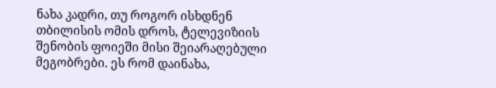ნახა კადრი, თუ როგორ ისხდნენ თბილისის ომის დროს, ტელევიზიის შენობის ფოიეში მისი შეიარაღებული მეგობრები. ეს რომ დაინახა,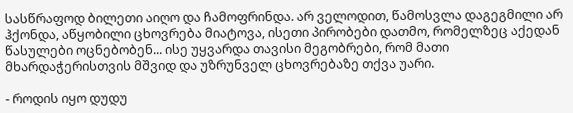სასწრაფოდ ბილეთი აიღო და ჩამოფრინდა. არ ველოდით, წამოსვლა დაგეგმილი არ ჰქონდა, აწყობილი ცხოვრება მიატოვა, ისეთი პირობები დათმო, რომელზეც აქედან წასულები ოცნებობენ... ისე უყვარდა თავისი მეგობრები, რომ მათი მხარდაჭერისთვის მშვიდ და უზრუნველ ცხოვრებაზე თქვა უარი.

- როდის იყო დუდუ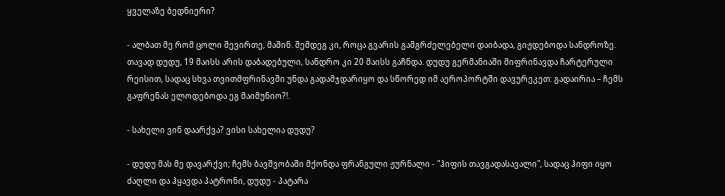ყველაზე ბედნიერი?

- ალბათ მე რომ ცოლი შევირთე, მაშინ. შემდეგ კი, როცა გვარის გამგრძელებელი დაიბადა, გიჟდებოდა სანდროზე. თავად დუდუ, 19 მაისს არის დაბადებული, სანდრო კი 20 მაისს გაჩნდა. დუდუ გერმანიაში მიფრინავდა ჩარტერული რეისით, სადაც სხვა თვითმფრინავში უნდა გადამჯდარიყო და სწორედ იმ აეროპორტში დავურეკეთ: გადაირია – ჩემს გაფრენას ელოდებოდა ეგ მაიმუნიო?!.

- სახელი ვინ დაარქვა? ვისი სახელია დუდუ?

- დუდუ მას მე დავარქვი; ჩემს ბავშვობაში მქონდა ფრანგული ჟურნალი - "ჰიფის თავგადასავალი", სადაც ჰიფი იყო ძაღლი და ჰყავდა პატრონი, დუდუ - პატარა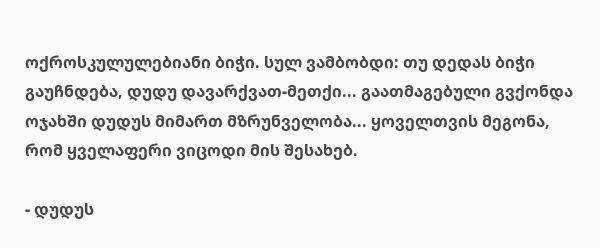ოქროსკულულებიანი ბიჭი. სულ ვამბობდი: თუ დედას ბიჭი გაუჩნდება, დუდუ დავარქვათ-მეთქი... გაათმაგებული გვქონდა ოჯახში დუდუს მიმართ მზრუნველობა... ყოველთვის მეგონა, რომ ყველაფერი ვიცოდი მის შესახებ.

- დუდუს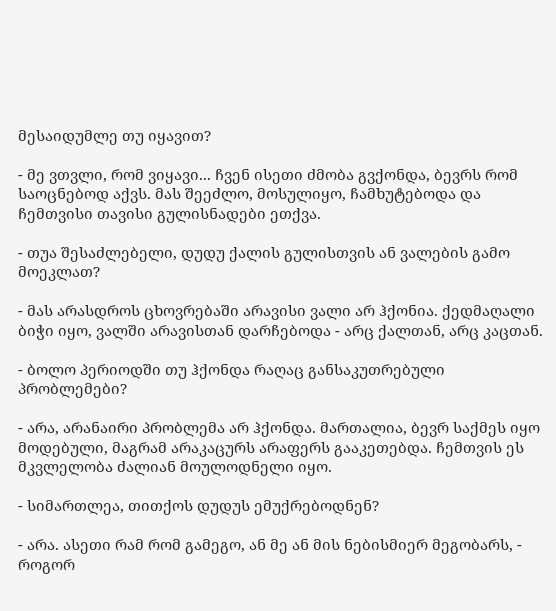მესაიდუმლე თუ იყავით?

- მე ვთვლი, რომ ვიყავი... ჩვენ ისეთი ძმობა გვქონდა, ბევრს რომ საოცნებოდ აქვს. მას შეეძლო, მოსულიყო, ჩამხუტებოდა და ჩემთვისი თავისი გულისნადები ეთქვა.

- თუა შესაძლებელი, დუდუ ქალის გულისთვის ან ვალების გამო მოეკლათ?

- მას არასდროს ცხოვრებაში არავისი ვალი არ ჰქონია. ქედმაღალი ბიჭი იყო, ვალში არავისთან დარჩებოდა - არც ქალთან, არც კაცთან.

- ბოლო პერიოდში თუ ჰქონდა რაღაც განსაკუთრებული პრობლემები?

- არა, არანაირი პრობლემა არ ჰქონდა. მართალია, ბევრ საქმეს იყო მოდებული, მაგრამ არაკაცურს არაფერს გააკეთებდა. ჩემთვის ეს მკვლელობა ძალიან მოულოდნელი იყო.

- სიმართლეა, თითქოს დუდუს ემუქრებოდნენ?

- არა. ასეთი რამ რომ გამეგო, ან მე ან მის ნებისმიერ მეგობარს, - როგორ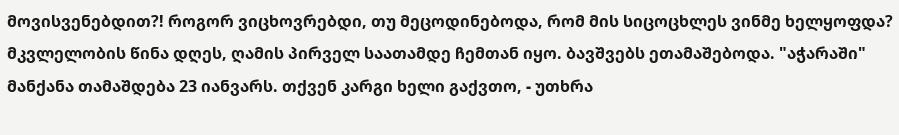მოვისვენებდით?! როგორ ვიცხოვრებდი, თუ მეცოდინებოდა, რომ მის სიცოცხლეს ვინმე ხელყოფდა? მკვლელობის წინა დღეს, ღამის პირველ საათამდე ჩემთან იყო. ბავშვებს ეთამაშებოდა. "აჭარაში" მანქანა თამაშდება 23 იანვარს. თქვენ კარგი ხელი გაქვთო, - უთხრა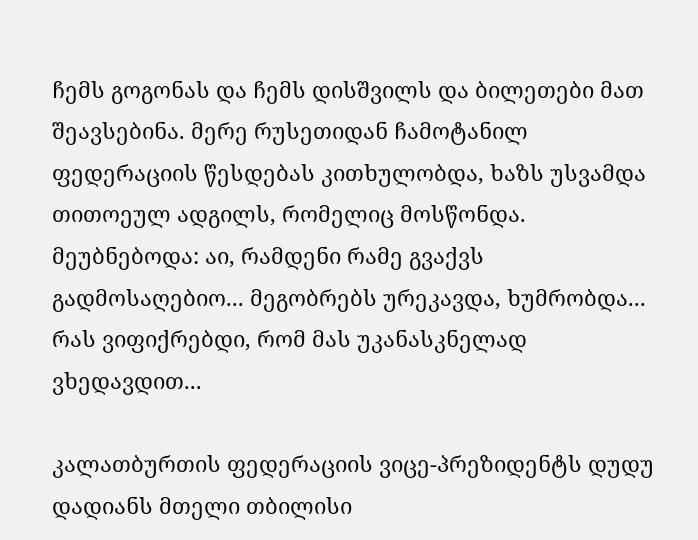ჩემს გოგონას და ჩემს დისშვილს და ბილეთები მათ შეავსებინა. მერე რუსეთიდან ჩამოტანილ ფედერაციის წესდებას კითხულობდა, ხაზს უსვამდა თითოეულ ადგილს, რომელიც მოსწონდა. მეუბნებოდა: აი, რამდენი რამე გვაქვს გადმოსაღებიო... მეგობრებს ურეკავდა, ხუმრობდა... რას ვიფიქრებდი, რომ მას უკანასკნელად ვხედავდით...

კალათბურთის ფედერაციის ვიცე-პრეზიდენტს დუდუ დადიანს მთელი თბილისი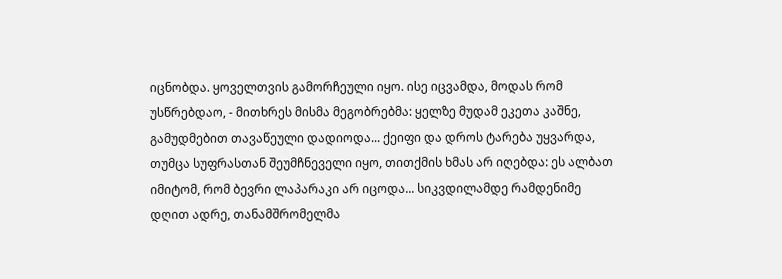იცნობდა. ყოველთვის გამორჩეული იყო. ისე იცვამდა, მოდას რომ უსწრებდაო, - მითხრეს მისმა მეგობრებმა: ყელზე მუდამ ეკეთა კაშნე, გამუდმებით თავაწეული დადიოდა... ქეიფი და დროს ტარება უყვარდა, თუმცა სუფრასთან შეუმჩნეველი იყო, თითქმის ხმას არ იღებდა: ეს ალბათ იმიტომ, რომ ბევრი ლაპარაკი არ იცოდა... სიკვდილამდე რამდენიმე დღით ადრე, თანამშრომელმა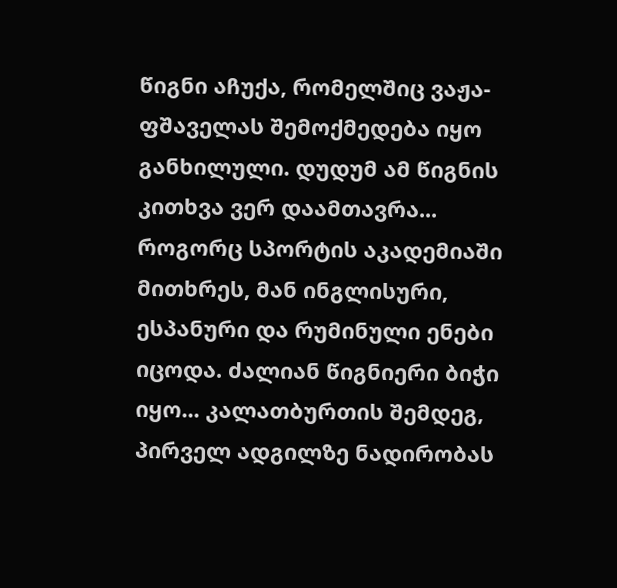წიგნი აჩუქა, რომელშიც ვაჟა-ფშაველას შემოქმედება იყო განხილული. დუდუმ ამ წიგნის კითხვა ვერ დაამთავრა... როგორც სპორტის აკადემიაში მითხრეს, მან ინგლისური, ესპანური და რუმინული ენები იცოდა. ძალიან წიგნიერი ბიჭი იყო... კალათბურთის შემდეგ, პირველ ადგილზე ნადირობას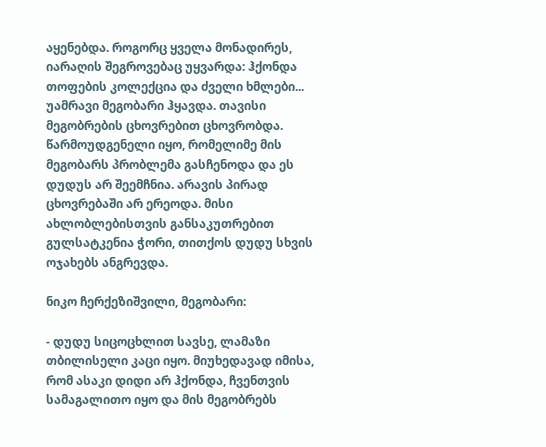აყენებდა. როგორც ყველა მონადირეს, იარაღის შეგროვებაც უყვარდა: ჰქონდა თოფების კოლექცია და ძველი ხმლები... უამრავი მეგობარი ჰყავდა. თავისი მეგობრების ცხოვრებით ცხოვრობდა. წარმოუდგენელი იყო, რომელიმე მის მეგობარს პრობლემა გასჩენოდა და ეს დუდუს არ შეემჩნია. არავის პირად ცხოვრებაში არ ერეოდა. მისი ახლობლებისთვის განსაკუთრებით გულსატკენია ჭორი, თითქოს დუდუ სხვის ოჯახებს ანგრევდა.

ნიკო ჩერქეზიშვილი, მეგობარი:

- დუდუ სიცოცხლით სავსე, ლამაზი თბილისელი კაცი იყო. მიუხედავად იმისა, რომ ასაკი დიდი არ ჰქონდა, ჩვენთვის სამაგალითო იყო და მის მეგობრებს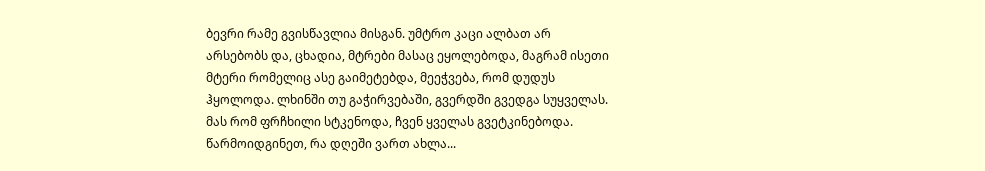ბევრი რამე გვისწავლია მისგან. უმტრო კაცი ალბათ არ არსებობს და, ცხადია, მტრები მასაც ეყოლებოდა, მაგრამ ისეთი მტერი რომელიც ასე გაიმეტებდა, მეეჭვება, რომ დუდუს ჰყოლოდა. ლხინში თუ გაჭირვებაში, გვერდში გვედგა სუყველას. მას რომ ფრჩხილი სტკენოდა, ჩვენ ყველას გვეტკინებოდა. წარმოიდგინეთ, რა დღეში ვართ ახლა...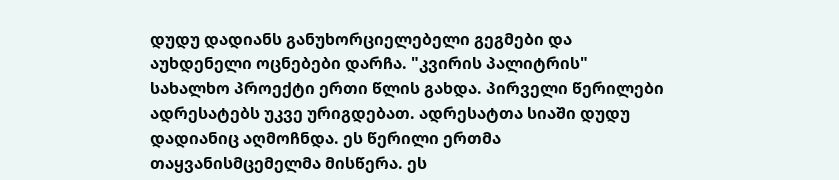დუდუ დადიანს განუხორციელებელი გეგმები და აუხდენელი ოცნებები დარჩა. "კვირის პალიტრის" სახალხო პროექტი ერთი წლის გახდა. პირველი წერილები ადრესატებს უკვე ურიგდებათ. ადრესატთა სიაში დუდუ დადიანიც აღმოჩნდა. ეს წერილი ერთმა თაყვანისმცემელმა მისწერა. ეს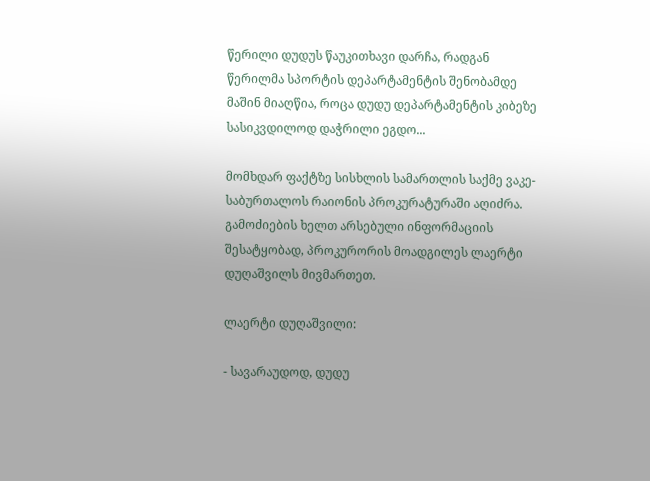წერილი დუდუს წაუკითხავი დარჩა, რადგან წერილმა სპორტის დეპარტამენტის შენობამდე მაშინ მიაღწია, როცა დუდუ დეპარტამენტის კიბეზე სასიკვდილოდ დაჭრილი ეგდო...

მომხდარ ფაქტზე სისხლის სამართლის საქმე ვაკე-საბურთალოს რაიონის პროკურატურაში აღიძრა. გამოძიების ხელთ არსებული ინფორმაციის შესატყობად, პროკურორის მოადგილეს ლაერტი დუღაშვილს მივმართეთ.

ლაერტი დუღაშვილი:

- სავარაუდოდ, დუდუ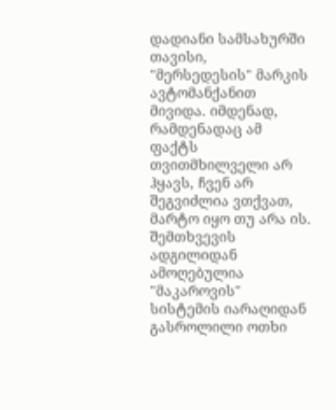დადიანი სამსახურში თავისი, "მერსედესის" მარკის ავტომანქანით მივიდა. იმდენად, რამდენადაც ამ ფაქტს თვითმხილველი არ ჰყავს, ჩვენ არ შეგვიძლია ვთქვათ, მარტო იყო თუ არა ის. შემთხვევის ადგილიდან ამოღებულია "მაკაროვის" სისტემის იარაღიდან გასროლილი ოთხი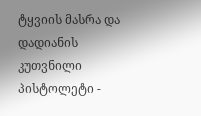ტყვიის მასრა და დადიანის კუთვნილი პისტოლეტი -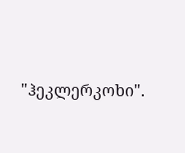"ჰეკლერკოხი".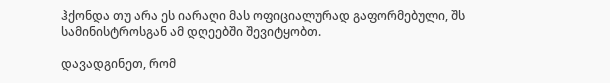ჰქონდა თუ არა ეს იარაღი მას ოფიციალურად გაფორმებული, შს სამინისტროსგან ამ დღეებში შევიტყობთ.

დავადგინეთ, რომ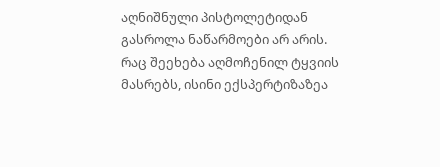აღნიშნული პისტოლეტიდან გასროლა ნაწარმოები არ არის. რაც შეეხება აღმოჩენილ ტყვიის მასრებს, ისინი ექსპერტიზაზეა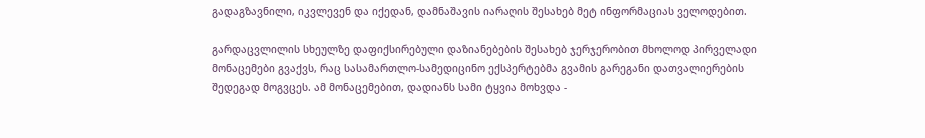გადაგზავნილი, იკვლევენ და იქედან, დამნაშავის იარაღის შესახებ მეტ ინფორმაციას ველოდებით.

გარდაცვლილის სხეულზე დაფიქსირებული დაზიანებების შესახებ ჯერჯერობით მხოლოდ პირველადი მონაცემები გვაქვს, რაც სასამართლო-სამედიცინო ექსპერტებმა გვამის გარეგანი დათვალიერების შედეგად მოგვცეს. ამ მონაცემებით, დადიანს სამი ტყვია მოხვდა -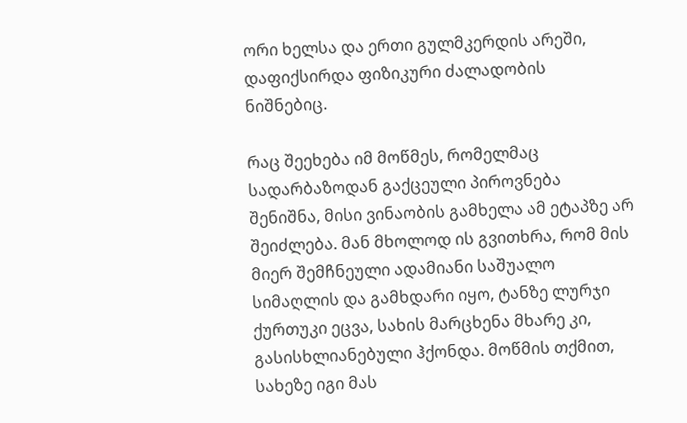ორი ხელსა და ერთი გულმკერდის არეში, დაფიქსირდა ფიზიკური ძალადობის ნიშნებიც.

რაც შეეხება იმ მოწმეს, რომელმაც სადარბაზოდან გაქცეული პიროვნება შენიშნა, მისი ვინაობის გამხელა ამ ეტაპზე არ შეიძლება. მან მხოლოდ ის გვითხრა, რომ მის მიერ შემჩნეული ადამიანი საშუალო სიმაღლის და გამხდარი იყო, ტანზე ლურჯი ქურთუკი ეცვა, სახის მარცხენა მხარე კი, გასისხლიანებული ჰქონდა. მოწმის თქმით, სახეზე იგი მას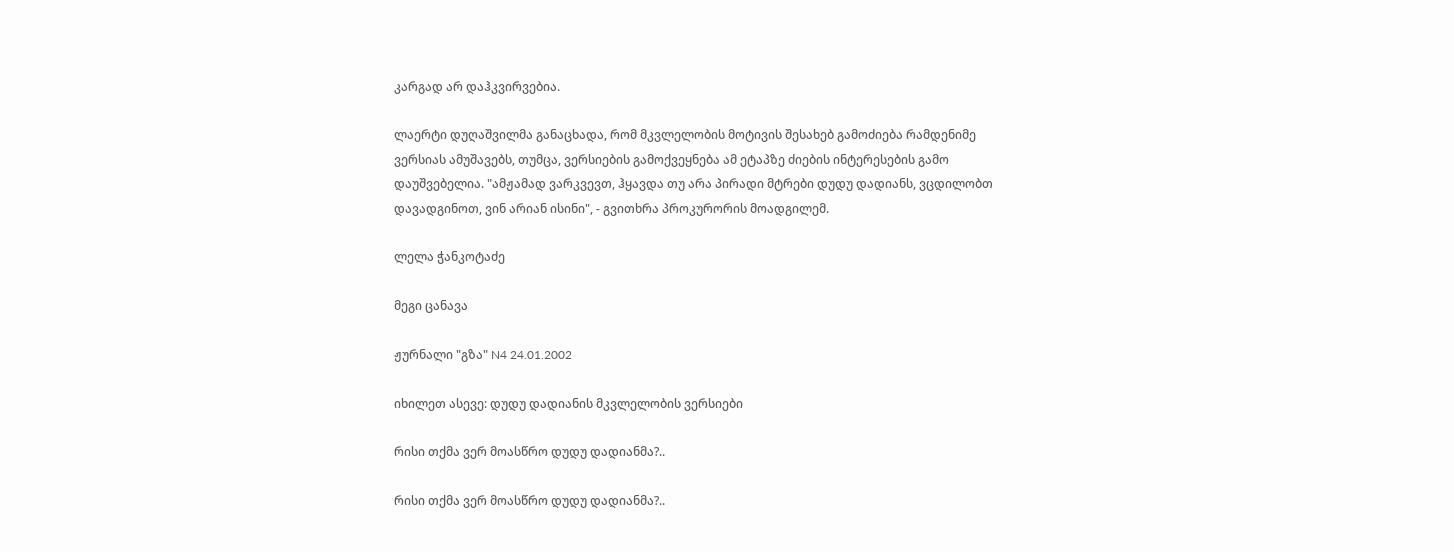კარგად არ დაჰკვირვებია.

ლაერტი დუღაშვილმა განაცხადა, რომ მკვლელობის მოტივის შესახებ გამოძიება რამდენიმე ვერსიას ამუშავებს, თუმცა, ვერსიების გამოქვეყნება ამ ეტაპზე ძიების ინტერესების გამო დაუშვებელია. "ამჟამად ვარკვევთ, ჰყავდა თუ არა პირადი მტრები დუდუ დადიანს, ვცდილობთ დავადგინოთ, ვინ არიან ისინი", - გვითხრა პროკურორის მოადგილემ.

ლელა ჭანკოტაძე

მეგი ცანავა

ჟურნალი "გზა" N4 24.01.2002

იხილეთ ასევე: დუდუ დადიანის მკვლელობის ვერსიები

რისი თქმა ვერ მოასწრო დუდუ დადიანმა?..

რისი თქმა ვერ მოასწრო დუდუ დადიანმა?..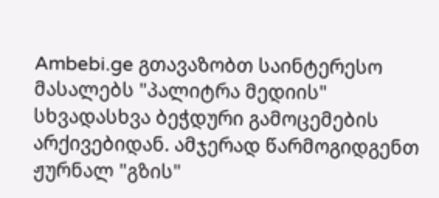Ambebi.ge გთავაზობთ საინტერესო მასალებს "პალიტრა მედიის" სხვადასხვა ბეჭდური გამოცემების არქივებიდან. ამჯერად წარმოგიდგენთ ჟურნალ "გზის"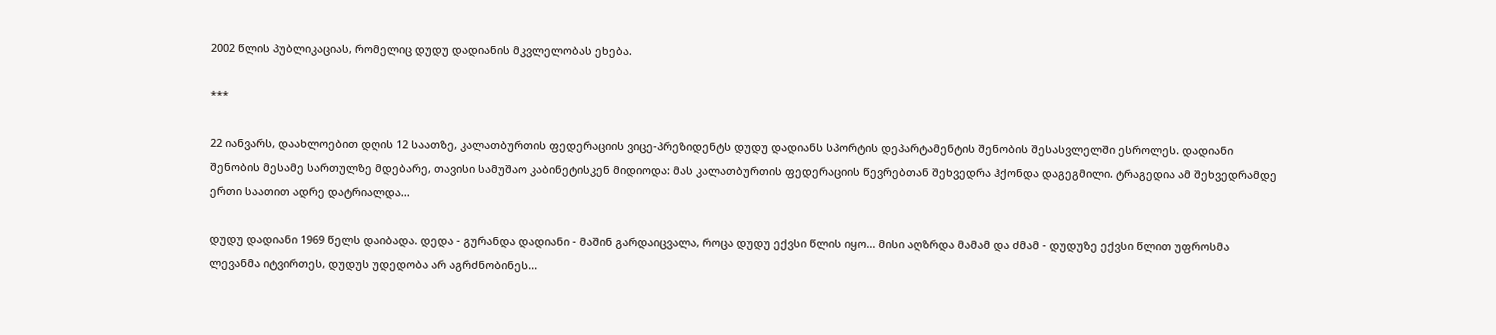2002 წლის პუბლიკაციას, რომელიც დუდუ დადიანის მკვლელობას ეხება.

***

22 იანვარს, დაახლოებით დღის 12 საათზე, კალათბურთის ფედერაციის ვიცე-პრეზიდენტს დუდუ დადიანს სპორტის დეპარტამენტის შენობის შესასვლელში ესროლეს. დადიანი შენობის მესამე სართულზე მდებარე, თავისი სამუშაო კაბინეტისკენ მიდიოდა: მას კალათბურთის ფედერაციის წევრებთან შეხვედრა ჰქონდა დაგეგმილი. ტრაგედია ამ შეხვედრამდე ერთი საათით ადრე დატრიალდა...

დუდუ დადიანი 1969 წელს დაიბადა. დედა - გურანდა დადიანი - მაშინ გარდაიცვალა, როცა დუდუ ექვსი წლის იყო... მისი აღზრდა მამამ და ძმამ - დუდუზე ექვსი წლით უფროსმა ლევანმა იტვირთეს, დუდუს უდედობა არ აგრძნობინეს...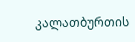კალათბურთის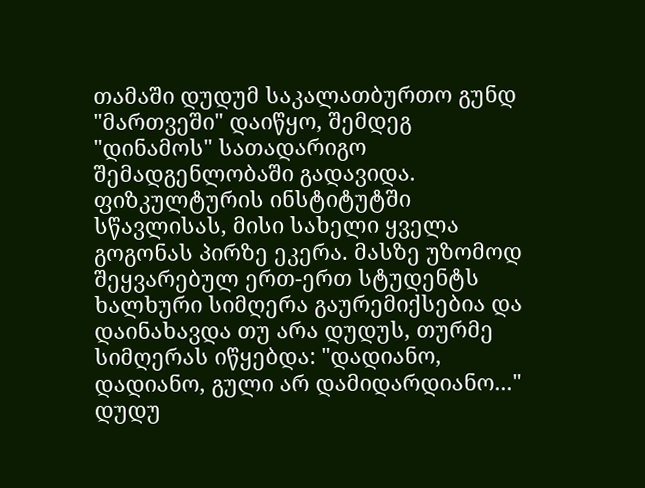თამაში დუდუმ საკალათბურთო გუნდ "მართვეში" დაიწყო, შემდეგ "დინამოს" სათადარიგო შემადგენლობაში გადავიდა. ფიზკულტურის ინსტიტუტში სწავლისას, მისი სახელი ყველა გოგონას პირზე ეკერა. მასზე უზომოდ შეყვარებულ ერთ-ერთ სტუდენტს ხალხური სიმღერა გაურემიქსებია და დაინახავდა თუ არა დუდუს, თურმე სიმღერას იწყებდა: "დადიანო, დადიანო, გული არ დამიდარდიანო..." დუდუ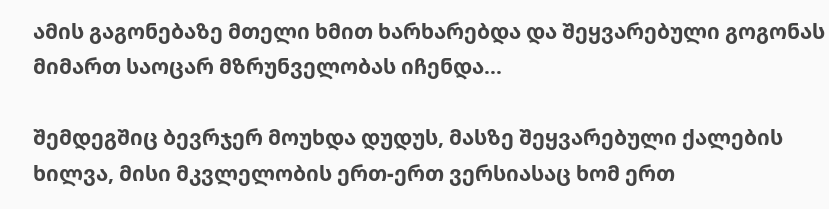ამის გაგონებაზე მთელი ხმით ხარხარებდა და შეყვარებული გოგონას მიმართ საოცარ მზრუნველობას იჩენდა...

შემდეგშიც ბევრჯერ მოუხდა დუდუს, მასზე შეყვარებული ქალების ხილვა, მისი მკვლელობის ერთ-ერთ ვერსიასაც ხომ ერთ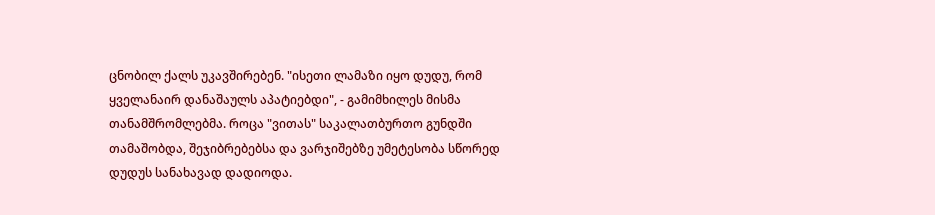ცნობილ ქალს უკავშირებენ. "ისეთი ლამაზი იყო დუდუ, რომ ყველანაირ დანაშაულს აპატიებდი", - გამიმხილეს მისმა თანამშრომლებმა. როცა "ვითას" საკალათბურთო გუნდში თამაშობდა, შეჯიბრებებსა და ვარჯიშებზე უმეტესობა სწორედ დუდუს სანახავად დადიოდა.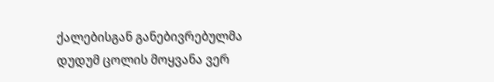ქალებისგან განებივრებულმა დუდუმ ცოლის მოყვანა ვერ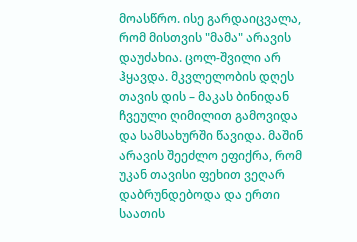მოასწრო. ისე გარდაიცვალა, რომ მისთვის "მამა" არავის დაუძახია. ცოლ-შვილი არ ჰყავდა. მკვლელობის დღეს თავის დის – მაკას ბინიდან ჩვეული ღიმილით გამოვიდა და სამსახურში წავიდა. მაშინ არავის შეეძლო ეფიქრა, რომ უკან თავისი ფეხით ვეღარ დაბრუნდებოდა და ერთი საათის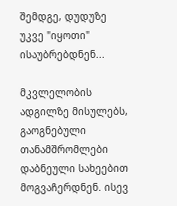შემდგე, დუდუზე უკვე "იყოთი" ისაუბრებდნენ...

მკვლელობის ადგილზე მისულებს, გაოგნებული თანამშრომლები დაბნეული სახეებით მოგვაჩერდნენ. ისევ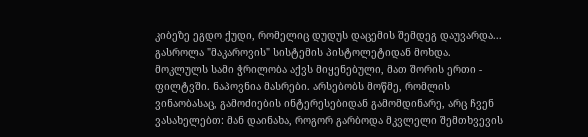კიბეზე ეგდო ქუდი, რომელიც დუდუს დაცემის შემდეგ დაუვარდა... გასროლა "მაკაროვის" სისტემის პისტოლეტიდან მოხდა. მოკლულს სამი ჭრილობა აქვს მიყენებული, მათ შორის ერთი - ფილტვში. ნაპოვნია მასრები. არსებობს მოწმე, რომლის ვინაობასაც, გამოძიების ინტერესებიდან გამომდინარე, არც ჩვენ ვასახელებთ: მან დაინახა, როგორ გარბოდა მკვლელი შემთხვევის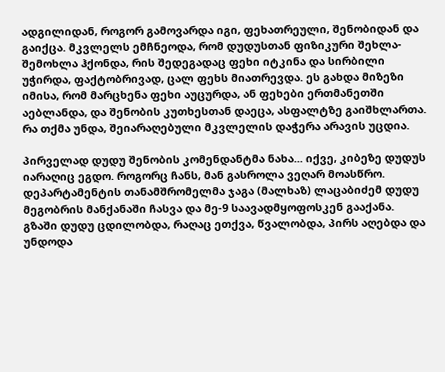ადგილიდან, როგორ გამოვარდა იგი, ფეხათრეული, შენობიდან და გაიქცა. მკვლელს ემჩნეოდა, რომ დუდუსთან ფიზიკური შეხლა-შემოხლა ჰქონდა, რის შედეგადაც ფეხი იტკინა და სირბილი უჭირდა, ფაქტობრივად, ცალ ფეხს მიათრევდა. ეს გახდა მიზეზი იმისა, რომ მარცხენა ფეხი აუცურდა, ან ფეხები ერთმანეთში აებლანდა, და შენობის კუთხესთან დაეცა, ასფალტზე გაიშხლართა. რა თქმა უნდა, შეიარაღებული მკვლელის დაჭერა არავის უცდია.

პირველად დუდუ შენობის კომენდანტმა ნახა... იქვე, კიბეზე დუდუს იარაღიც ეგდო. როგორც ჩანს, მან გასროლა ვეღარ მოასწრო. დეპარტამენტის თანამშრომელმა ჯაგა (მალხაზ) ლაცაბიძემ დუდუ მეგობრის მანქანაში ჩასვა და მე-9 საავადმყოფოსკენ გააქანა. გზაში დუდუ ცდილობდა, რაღაც ეთქვა, წვალობდა, პირს აღებდა და უნდოდა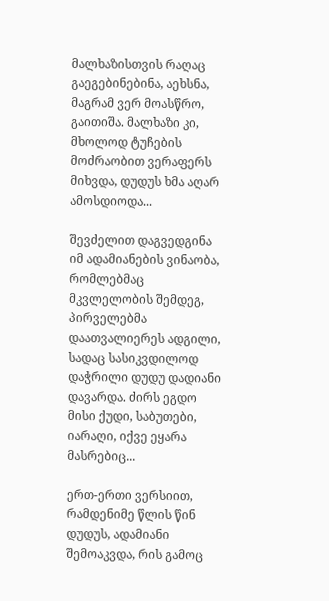მალხაზისთვის რაღაც გაეგებინებინა, აეხსნა, მაგრამ ვერ მოასწრო, გაითიშა. მალხაზი კი, მხოლოდ ტუჩების მოძრაობით ვერაფერს მიხვდა, დუდუს ხმა აღარ ამოსდიოდა...

შევძელით დაგვედგინა იმ ადამიანების ვინაობა, რომლებმაც მკვლელობის შემდეგ, პირველებმა დაათვალიერეს ადგილი, სადაც სასიკვდილოდ დაჭრილი დუდუ დადიანი დავარდა. ძირს ეგდო მისი ქუდი, საბუთები, იარაღი, იქვე ეყარა მასრებიც...

ერთ-ერთი ვერსიით, რამდენიმე წლის წინ დუდუს, ადამიანი შემოაკვდა, რის გამოც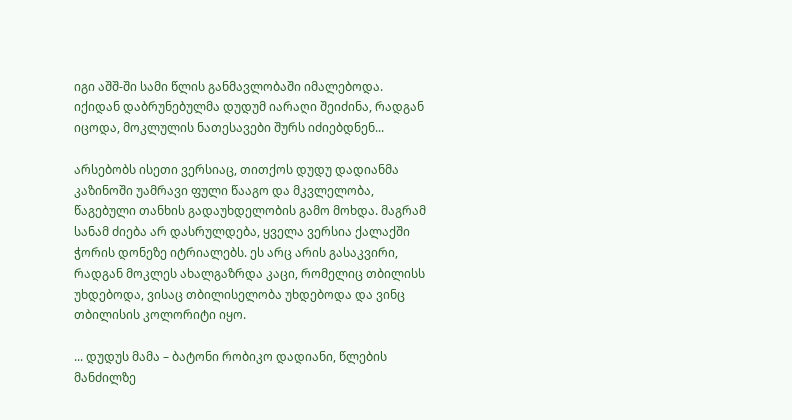იგი აშშ-ში სამი წლის განმავლობაში იმალებოდა. იქიდან დაბრუნებულმა დუდუმ იარაღი შეიძინა, რადგან იცოდა, მოკლულის ნათესავები შურს იძიებდნენ...

არსებობს ისეთი ვერსიაც, თითქოს დუდუ დადიანმა კაზინოში უამრავი ფული წააგო და მკვლელობა, წაგებული თანხის გადაუხდელობის გამო მოხდა. მაგრამ სანამ ძიება არ დასრულდება, ყველა ვერსია ქალაქში ჭორის დონეზე იტრიალებს. ეს არც არის გასაკვირი, რადგან მოკლეს ახალგაზრდა კაცი, რომელიც თბილისს უხდებოდა, ვისაც თბილისელობა უხდებოდა და ვინც თბილისის კოლორიტი იყო.

... დუდუს მამა – ბატონი რობიკო დადიანი, წლების მანძილზე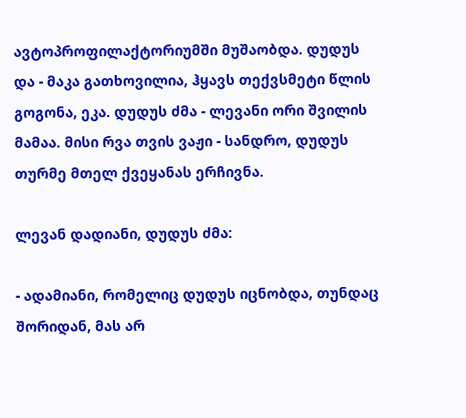ავტოპროფილაქტორიუმში მუშაობდა. დუდუს და - მაკა გათხოვილია, ჰყავს თექვსმეტი წლის გოგონა, ეკა. დუდუს ძმა - ლევანი ორი შვილის მამაა. მისი რვა თვის ვაჟი - სანდრო, დუდუს თურმე მთელ ქვეყანას ერჩივნა.

ლევან დადიანი, დუდუს ძმა:

- ადამიანი, რომელიც დუდუს იცნობდა, თუნდაც შორიდან, მას არ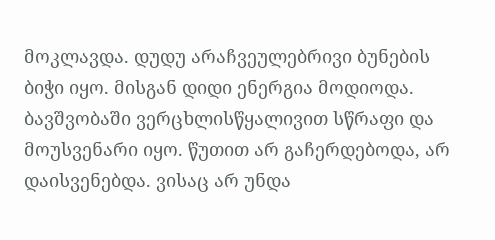მოკლავდა. დუდუ არაჩვეულებრივი ბუნების ბიჭი იყო. მისგან დიდი ენერგია მოდიოდა. ბავშვობაში ვერცხლისწყალივით სწრაფი და მოუსვენარი იყო. წუთით არ გაჩერდებოდა, არ დაისვენებდა. ვისაც არ უნდა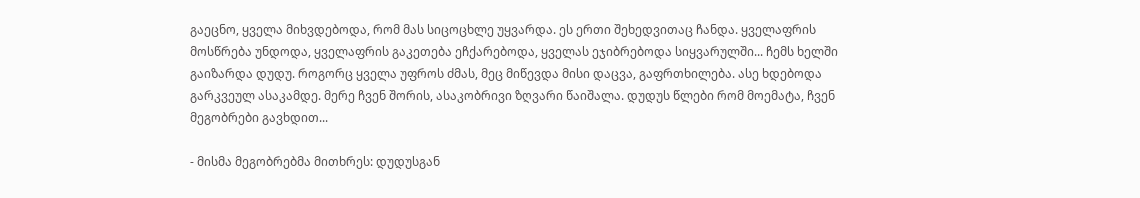გაეცნო, ყველა მიხვდებოდა, რომ მას სიცოცხლე უყვარდა. ეს ერთი შეხედვითაც ჩანდა. ყველაფრის მოსწრება უნდოდა, ყველაფრის გაკეთება ეჩქარებოდა, ყველას ეჯიბრებოდა სიყვარულში... ჩემს ხელში გაიზარდა დუდუ. როგორც ყველა უფროს ძმას, მეც მიწევდა მისი დაცვა, გაფრთხილება. ასე ხდებოდა გარკვეულ ასაკამდე. მერე ჩვენ შორის, ასაკობრივი ზღვარი წაიშალა. დუდუს წლები რომ მოემატა, ჩვენ მეგობრები გავხდით...

- მისმა მეგობრებმა მითხრეს: დუდუსგან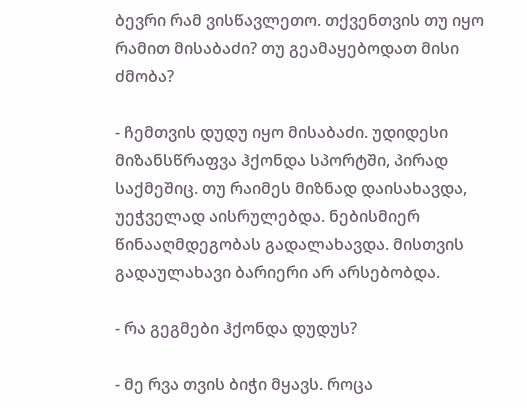ბევრი რამ ვისწავლეთო. თქვენთვის თუ იყო რამით მისაბაძი? თუ გეამაყებოდათ მისი ძმობა?

- ჩემთვის დუდუ იყო მისაბაძი. უდიდესი მიზანსწრაფვა ჰქონდა სპორტში, პირად საქმეშიც. თუ რაიმეს მიზნად დაისახავდა, უეჭველად აისრულებდა. ნებისმიერ წინააღმდეგობას გადალახავდა. მისთვის გადაულახავი ბარიერი არ არსებობდა.

- რა გეგმები ჰქონდა დუდუს?

- მე რვა თვის ბიჭი მყავს. როცა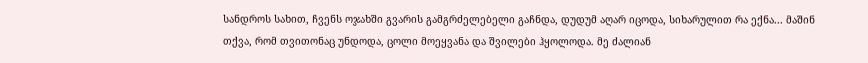სანდროს სახით, ჩვენს ოჯახში გვარის გამგრძელებელი გაჩნდა, დუდუმ აღარ იცოდა, სიხარულით რა ექნა... მაშინ თქვა, რომ თვითონაც უნდოდა, ცოლი მოეყვანა და შვილები ჰყოლოდა. მე ძალიან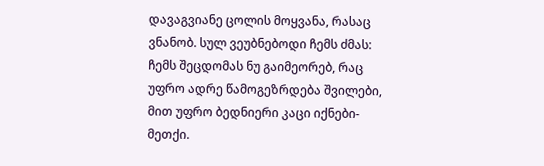დავაგვიანე ცოლის მოყვანა, რასაც ვნანობ. სულ ვეუბნებოდი ჩემს ძმას: ჩემს შეცდომას ნუ გაიმეორებ, რაც უფრო ადრე წამოგეზრდება შვილები, მით უფრო ბედნიერი კაცი იქნები-მეთქი.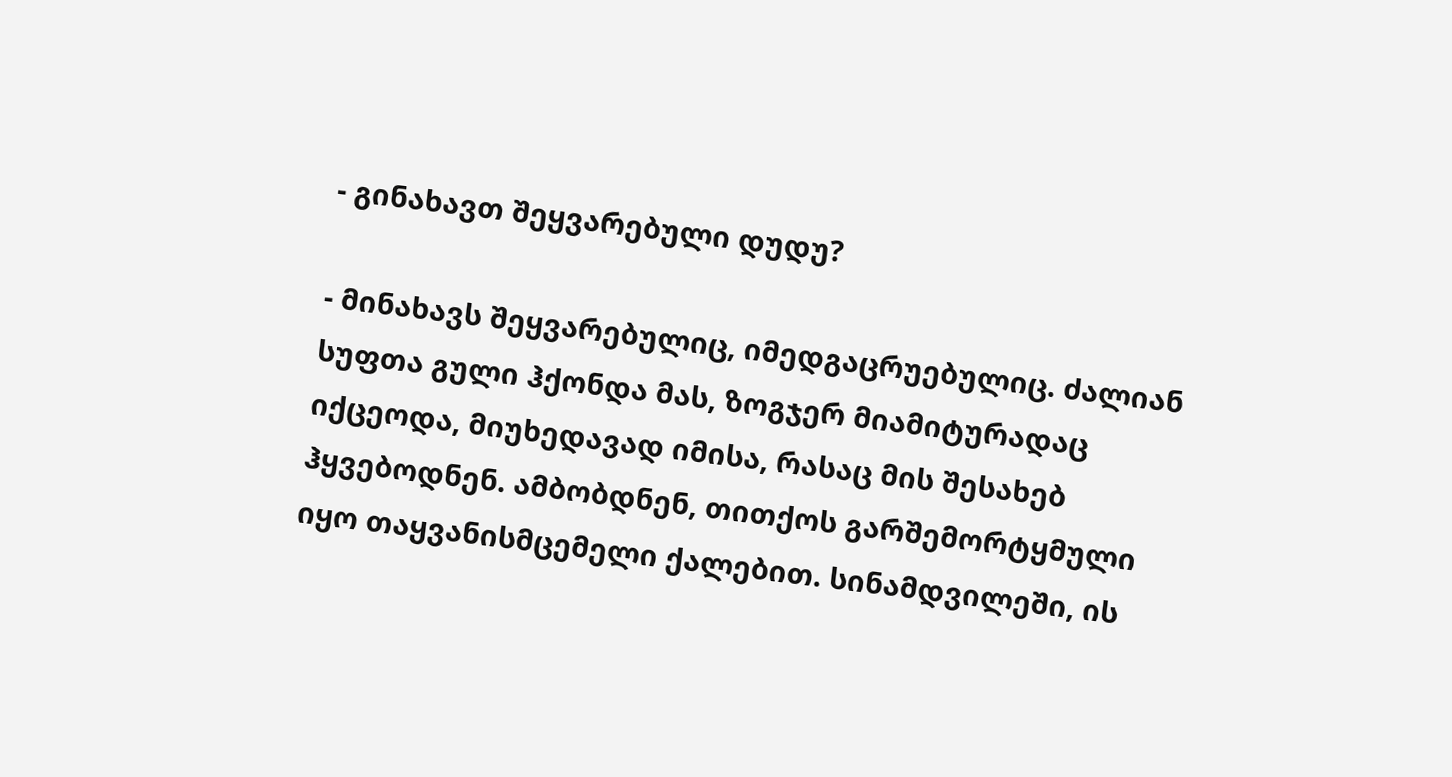- გინახავთ შეყვარებული დუდუ?

- მინახავს შეყვარებულიც, იმედგაცრუებულიც. ძალიან სუფთა გული ჰქონდა მას, ზოგჯერ მიამიტურადაც იქცეოდა, მიუხედავად იმისა, რასაც მის შესახებ ჰყვებოდნენ. ამბობდნენ, თითქოს გარშემორტყმული იყო თაყვანისმცემელი ქალებით. სინამდვილეში, ის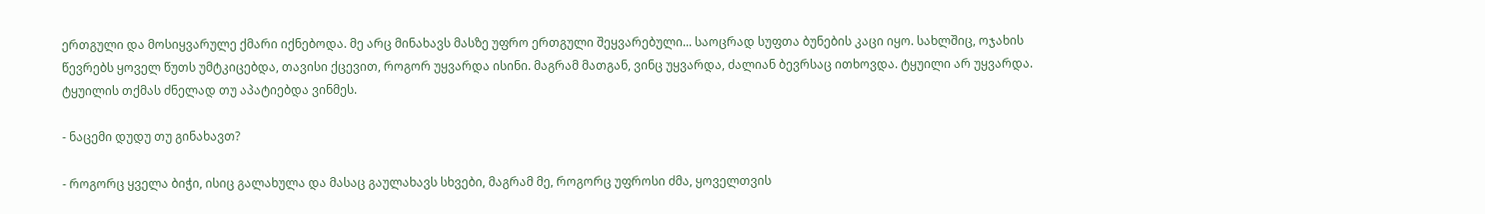ერთგული და მოსიყვარულე ქმარი იქნებოდა. მე არც მინახავს მასზე უფრო ერთგული შეყვარებული... საოცრად სუფთა ბუნების კაცი იყო. სახლშიც, ოჯახის წევრებს ყოველ წუთს უმტკიცებდა, თავისი ქცევით, როგორ უყვარდა ისინი. მაგრამ მათგან, ვინც უყვარდა, ძალიან ბევრსაც ითხოვდა. ტყუილი არ უყვარდა. ტყუილის თქმას ძნელად თუ აპატიებდა ვინმეს.

- ნაცემი დუდუ თუ გინახავთ?

- როგორც ყველა ბიჭი, ისიც გალახულა და მასაც გაულახავს სხვები, მაგრამ მე, როგორც უფროსი ძმა, ყოველთვის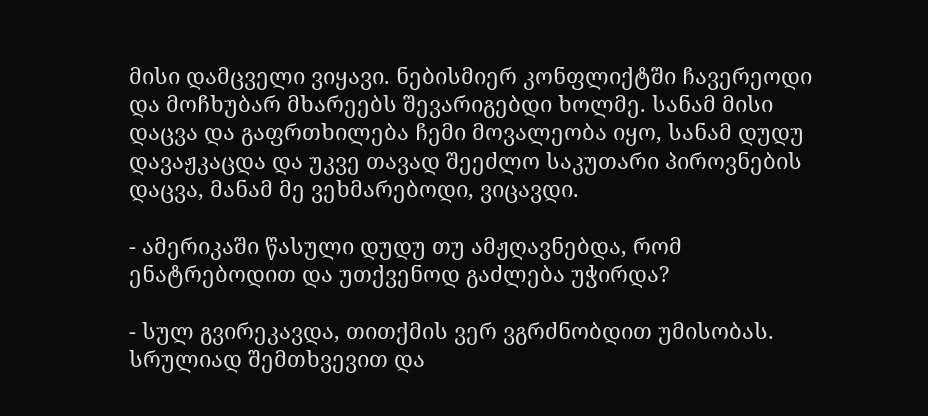მისი დამცველი ვიყავი. ნებისმიერ კონფლიქტში ჩავერეოდი და მოჩხუბარ მხარეებს შევარიგებდი ხოლმე. სანამ მისი დაცვა და გაფრთხილება ჩემი მოვალეობა იყო, სანამ დუდუ დავაჟკაცდა და უკვე თავად შეეძლო საკუთარი პიროვნების დაცვა, მანამ მე ვეხმარებოდი, ვიცავდი.

- ამერიკაში წასული დუდუ თუ ამჟღავნებდა, რომ ენატრებოდით და უთქვენოდ გაძლება უჭირდა?

- სულ გვირეკავდა, თითქმის ვერ ვგრძნობდით უმისობას. სრულიად შემთხვევით და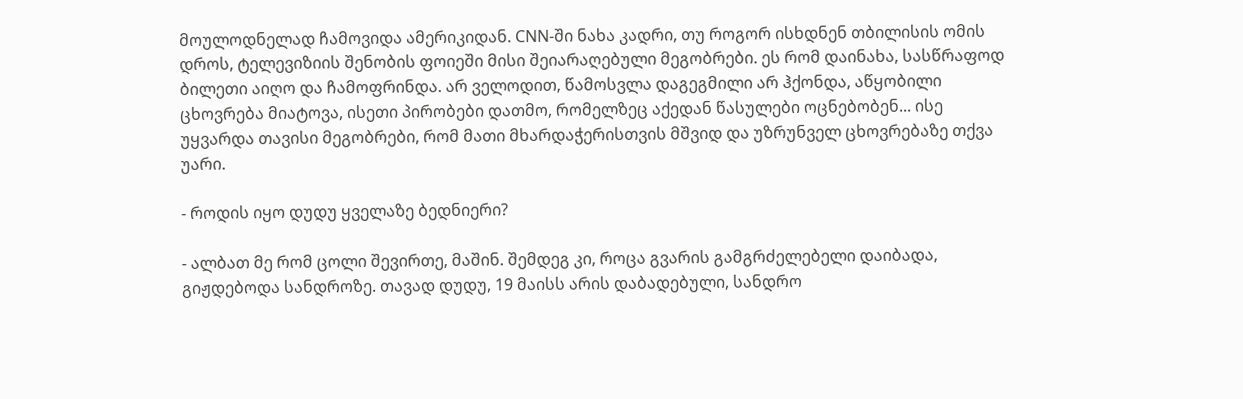მოულოდნელად ჩამოვიდა ამერიკიდან. CNN-ში ნახა კადრი, თუ როგორ ისხდნენ თბილისის ომის დროს, ტელევიზიის შენობის ფოიეში მისი შეიარაღებული მეგობრები. ეს რომ დაინახა, სასწრაფოდ ბილეთი აიღო და ჩამოფრინდა. არ ველოდით, წამოსვლა დაგეგმილი არ ჰქონდა, აწყობილი ცხოვრება მიატოვა, ისეთი პირობები დათმო, რომელზეც აქედან წასულები ოცნებობენ... ისე უყვარდა თავისი მეგობრები, რომ მათი მხარდაჭერისთვის მშვიდ და უზრუნველ ცხოვრებაზე თქვა უარი.

- როდის იყო დუდუ ყველაზე ბედნიერი?

- ალბათ მე რომ ცოლი შევირთე, მაშინ. შემდეგ კი, როცა გვარის გამგრძელებელი დაიბადა, გიჟდებოდა სანდროზე. თავად დუდუ, 19 მაისს არის დაბადებული, სანდრო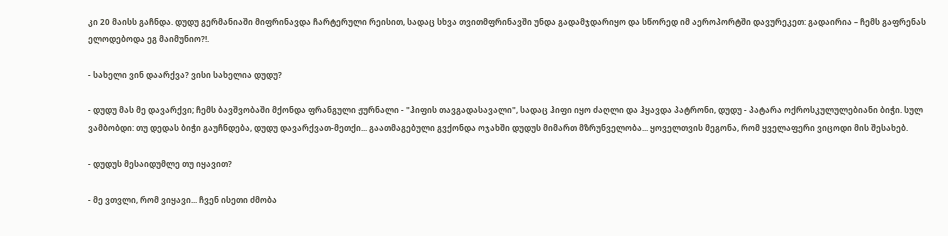კი 20 მაისს გაჩნდა. დუდუ გერმანიაში მიფრინავდა ჩარტერული რეისით, სადაც სხვა თვითმფრინავში უნდა გადამჯდარიყო და სწორედ იმ აეროპორტში დავურეკეთ: გადაირია – ჩემს გაფრენას ელოდებოდა ეგ მაიმუნიო?!.

- სახელი ვინ დაარქვა? ვისი სახელია დუდუ?

- დუდუ მას მე დავარქვი; ჩემს ბავშვობაში მქონდა ფრანგული ჟურნალი - "ჰიფის თავგადასავალი", სადაც ჰიფი იყო ძაღლი და ჰყავდა პატრონი, დუდუ - პატარა ოქროსკულულებიანი ბიჭი. სულ ვამბობდი: თუ დედას ბიჭი გაუჩნდება, დუდუ დავარქვათ-მეთქი... გაათმაგებული გვქონდა ოჯახში დუდუს მიმართ მზრუნველობა... ყოველთვის მეგონა, რომ ყველაფერი ვიცოდი მის შესახებ.

- დუდუს მესაიდუმლე თუ იყავით?

- მე ვთვლი, რომ ვიყავი... ჩვენ ისეთი ძმობა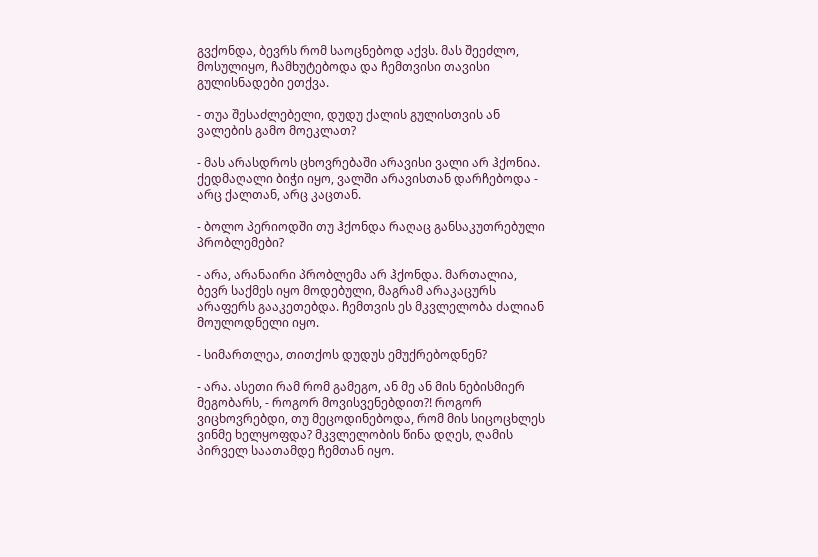გვქონდა, ბევრს რომ საოცნებოდ აქვს. მას შეეძლო, მოსულიყო, ჩამხუტებოდა და ჩემთვისი თავისი გულისნადები ეთქვა.

- თუა შესაძლებელი, დუდუ ქალის გულისთვის ან ვალების გამო მოეკლათ?

- მას არასდროს ცხოვრებაში არავისი ვალი არ ჰქონია. ქედმაღალი ბიჭი იყო, ვალში არავისთან დარჩებოდა - არც ქალთან, არც კაცთან.

- ბოლო პერიოდში თუ ჰქონდა რაღაც განსაკუთრებული პრობლემები?

- არა, არანაირი პრობლემა არ ჰქონდა. მართალია, ბევრ საქმეს იყო მოდებული, მაგრამ არაკაცურს არაფერს გააკეთებდა. ჩემთვის ეს მკვლელობა ძალიან მოულოდნელი იყო.

- სიმართლეა, თითქოს დუდუს ემუქრებოდნენ?

- არა. ასეთი რამ რომ გამეგო, ან მე ან მის ნებისმიერ მეგობარს, - როგორ მოვისვენებდით?! როგორ ვიცხოვრებდი, თუ მეცოდინებოდა, რომ მის სიცოცხლეს ვინმე ხელყოფდა? მკვლელობის წინა დღეს, ღამის პირველ საათამდე ჩემთან იყო.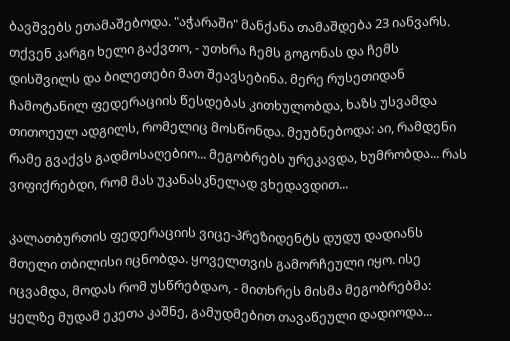ბავშვებს ეთამაშებოდა. "აჭარაში" მანქანა თამაშდება 23 იანვარს. თქვენ კარგი ხელი გაქვთო, - უთხრა ჩემს გოგონას და ჩემს დისშვილს და ბილეთები მათ შეავსებინა. მერე რუსეთიდან ჩამოტანილ ფედერაციის წესდებას კითხულობდა, ხაზს უსვამდა თითოეულ ადგილს, რომელიც მოსწონდა. მეუბნებოდა: აი, რამდენი რამე გვაქვს გადმოსაღებიო... მეგობრებს ურეკავდა, ხუმრობდა... რას ვიფიქრებდი, რომ მას უკანასკნელად ვხედავდით...

კალათბურთის ფედერაციის ვიცე-პრეზიდენტს დუდუ დადიანს მთელი თბილისი იცნობდა. ყოველთვის გამორჩეული იყო. ისე იცვამდა, მოდას რომ უსწრებდაო, - მითხრეს მისმა მეგობრებმა: ყელზე მუდამ ეკეთა კაშნე, გამუდმებით თავაწეული დადიოდა...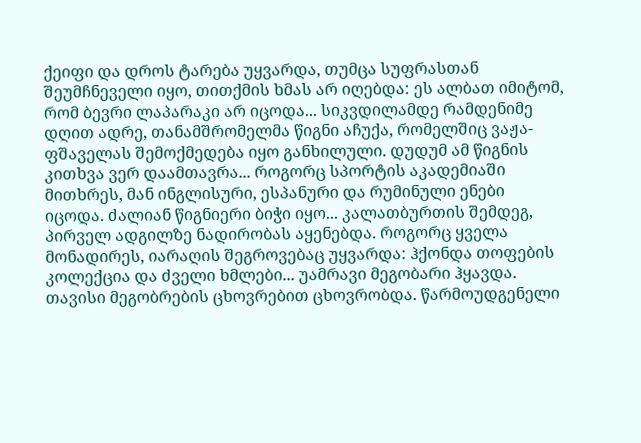ქეიფი და დროს ტარება უყვარდა, თუმცა სუფრასთან შეუმჩნეველი იყო, თითქმის ხმას არ იღებდა: ეს ალბათ იმიტომ, რომ ბევრი ლაპარაკი არ იცოდა... სიკვდილამდე რამდენიმე დღით ადრე, თანამშრომელმა წიგნი აჩუქა, რომელშიც ვაჟა-ფშაველას შემოქმედება იყო განხილული. დუდუმ ამ წიგნის კითხვა ვერ დაამთავრა... როგორც სპორტის აკადემიაში მითხრეს, მან ინგლისური, ესპანური და რუმინული ენები იცოდა. ძალიან წიგნიერი ბიჭი იყო... კალათბურთის შემდეგ, პირველ ადგილზე ნადირობას აყენებდა. როგორც ყველა მონადირეს, იარაღის შეგროვებაც უყვარდა: ჰქონდა თოფების კოლექცია და ძველი ხმლები... უამრავი მეგობარი ჰყავდა. თავისი მეგობრების ცხოვრებით ცხოვრობდა. წარმოუდგენელი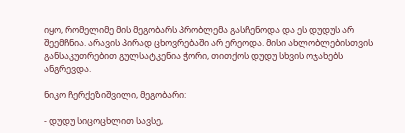იყო, რომელიმე მის მეგობარს პრობლემა გასჩენოდა და ეს დუდუს არ შეემჩნია. არავის პირად ცხოვრებაში არ ერეოდა. მისი ახლობლებისთვის განსაკუთრებით გულსატკენია ჭორი, თითქოს დუდუ სხვის ოჯახებს ანგრევდა.

ნიკო ჩერქეზიშვილი, მეგობარი:

- დუდუ სიცოცხლით სავსე,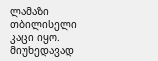ლამაზი თბილისელი კაცი იყო. მიუხედავად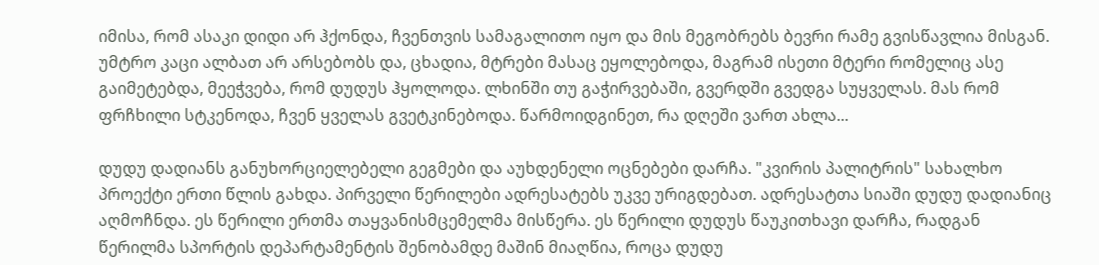იმისა, რომ ასაკი დიდი არ ჰქონდა, ჩვენთვის სამაგალითო იყო და მის მეგობრებს ბევრი რამე გვისწავლია მისგან. უმტრო კაცი ალბათ არ არსებობს და, ცხადია, მტრები მასაც ეყოლებოდა, მაგრამ ისეთი მტერი რომელიც ასე გაიმეტებდა, მეეჭვება, რომ დუდუს ჰყოლოდა. ლხინში თუ გაჭირვებაში, გვერდში გვედგა სუყველას. მას რომ ფრჩხილი სტკენოდა, ჩვენ ყველას გვეტკინებოდა. წარმოიდგინეთ, რა დღეში ვართ ახლა...

დუდუ დადიანს განუხორციელებელი გეგმები და აუხდენელი ოცნებები დარჩა. "კვირის პალიტრის" სახალხო პროექტი ერთი წლის გახდა. პირველი წერილები ადრესატებს უკვე ურიგდებათ. ადრესატთა სიაში დუდუ დადიანიც აღმოჩნდა. ეს წერილი ერთმა თაყვანისმცემელმა მისწერა. ეს წერილი დუდუს წაუკითხავი დარჩა, რადგან წერილმა სპორტის დეპარტამენტის შენობამდე მაშინ მიაღწია, როცა დუდუ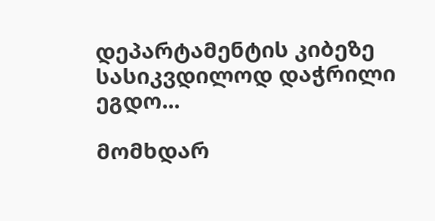დეპარტამენტის კიბეზე სასიკვდილოდ დაჭრილი ეგდო...

მომხდარ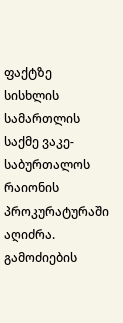ფაქტზე სისხლის სამართლის საქმე ვაკე-საბურთალოს რაიონის პროკურატურაში აღიძრა. გამოძიების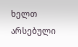ხელთ არსებული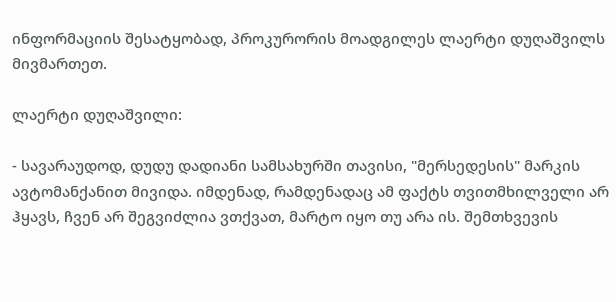ინფორმაციის შესატყობად, პროკურორის მოადგილეს ლაერტი დუღაშვილს მივმართეთ.

ლაერტი დუღაშვილი:

- სავარაუდოდ, დუდუ დადიანი სამსახურში თავისი, "მერსედესის" მარკის ავტომანქანით მივიდა. იმდენად, რამდენადაც ამ ფაქტს თვითმხილველი არ ჰყავს, ჩვენ არ შეგვიძლია ვთქვათ, მარტო იყო თუ არა ის. შემთხვევის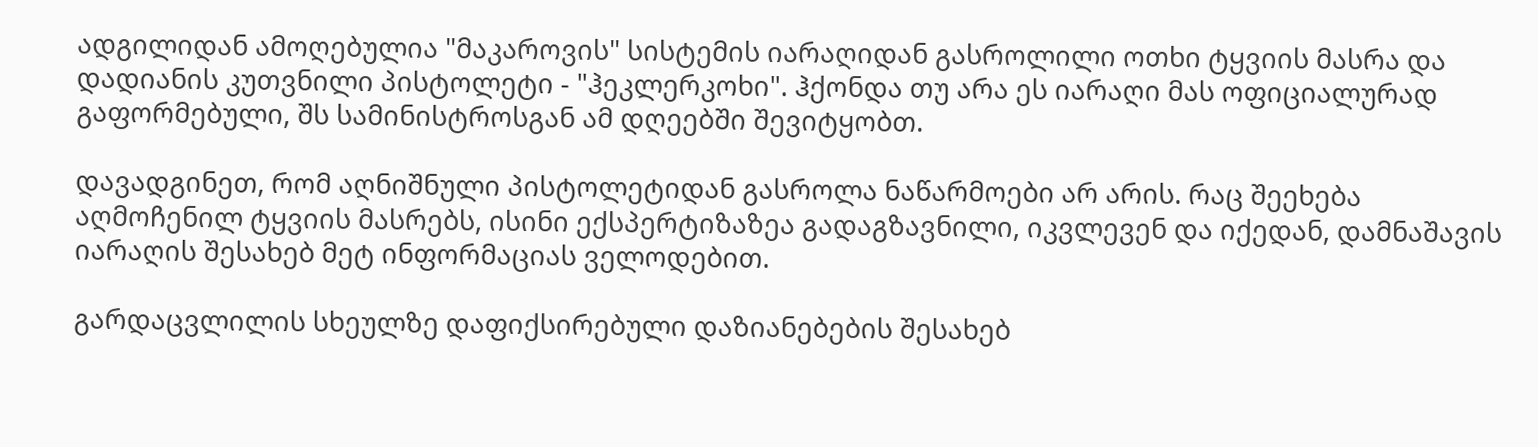ადგილიდან ამოღებულია "მაკაროვის" სისტემის იარაღიდან გასროლილი ოთხი ტყვიის მასრა და დადიანის კუთვნილი პისტოლეტი - "ჰეკლერკოხი". ჰქონდა თუ არა ეს იარაღი მას ოფიციალურად გაფორმებული, შს სამინისტროსგან ამ დღეებში შევიტყობთ.

დავადგინეთ, რომ აღნიშნული პისტოლეტიდან გასროლა ნაწარმოები არ არის. რაც შეეხება აღმოჩენილ ტყვიის მასრებს, ისინი ექსპერტიზაზეა გადაგზავნილი, იკვლევენ და იქედან, დამნაშავის იარაღის შესახებ მეტ ინფორმაციას ველოდებით.

გარდაცვლილის სხეულზე დაფიქსირებული დაზიანებების შესახებ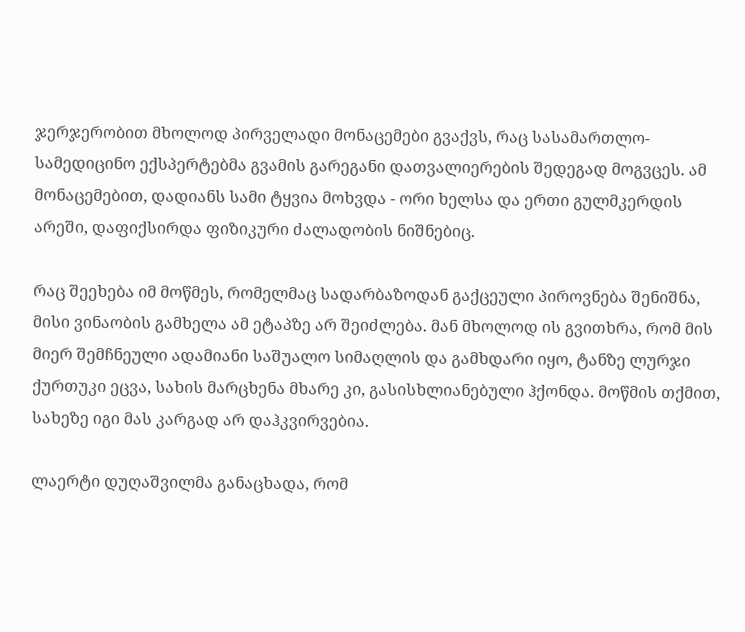ჯერჯერობით მხოლოდ პირველადი მონაცემები გვაქვს, რაც სასამართლო-სამედიცინო ექსპერტებმა გვამის გარეგანი დათვალიერების შედეგად მოგვცეს. ამ მონაცემებით, დადიანს სამი ტყვია მოხვდა - ორი ხელსა და ერთი გულმკერდის არეში, დაფიქსირდა ფიზიკური ძალადობის ნიშნებიც.

რაც შეეხება იმ მოწმეს, რომელმაც სადარბაზოდან გაქცეული პიროვნება შენიშნა, მისი ვინაობის გამხელა ამ ეტაპზე არ შეიძლება. მან მხოლოდ ის გვითხრა, რომ მის მიერ შემჩნეული ადამიანი საშუალო სიმაღლის და გამხდარი იყო, ტანზე ლურჯი ქურთუკი ეცვა, სახის მარცხენა მხარე კი, გასისხლიანებული ჰქონდა. მოწმის თქმით, სახეზე იგი მას კარგად არ დაჰკვირვებია.

ლაერტი დუღაშვილმა განაცხადა, რომ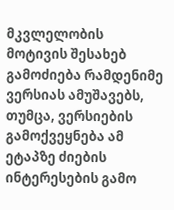მკვლელობის მოტივის შესახებ გამოძიება რამდენიმე ვერსიას ამუშავებს, თუმცა, ვერსიების გამოქვეყნება ამ ეტაპზე ძიების ინტერესების გამო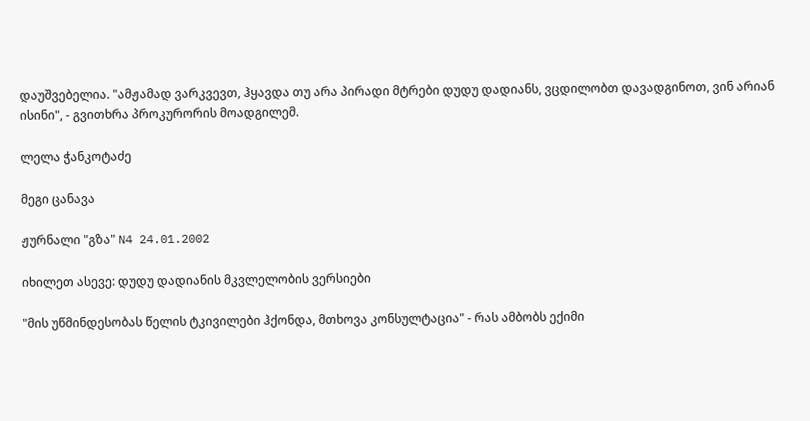დაუშვებელია. "ამჟამად ვარკვევთ, ჰყავდა თუ არა პირადი მტრები დუდუ დადიანს, ვცდილობთ დავადგინოთ, ვინ არიან ისინი", - გვითხრა პროკურორის მოადგილემ.

ლელა ჭანკოტაძე

მეგი ცანავა

ჟურნალი "გზა" N4 24.01.2002

იხილეთ ასევე: დუდუ დადიანის მკვლელობის ვერსიები

"მის უწმინდესობას წელის ტკივილები ჰქონდა, მთხოვა კონსულტაცია" - რას ამბობს ექიმი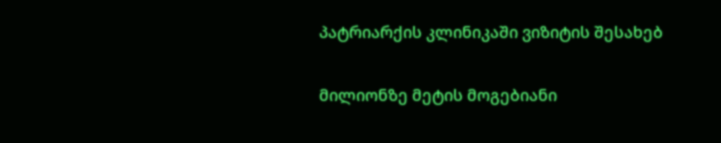პატრიარქის კლინიკაში ვიზიტის შესახებ

მილიონზე მეტის მოგებიანი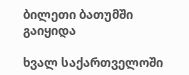ბილეთი ბათუმში გაიყიდა

ხვალ საქართველოში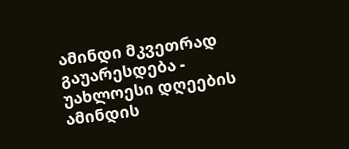ამინდი მკვეთრად გაუარესდება - უახლოესი დღეების ამინდის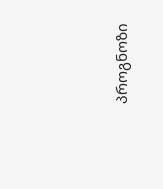პროგნოზი